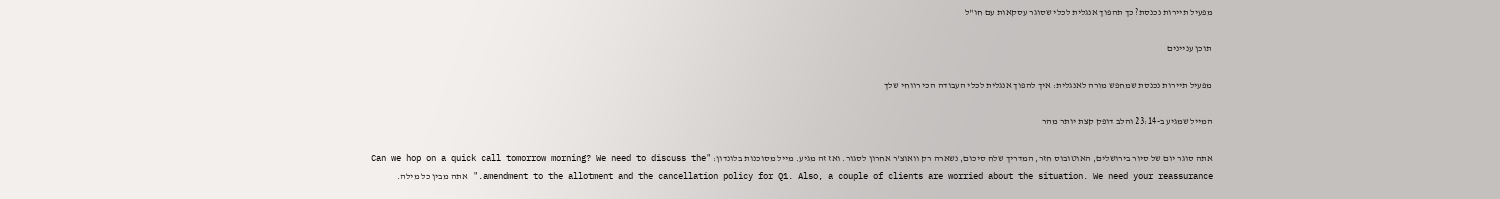מפעיל תיירות נכנסת? כך תהפוך אנגלית לכלי שסוגר עסקאות עם חו"ל

תוכן עניינים

מפעיל תיירות נכנסת שמחפש מורה לאנגלית: איך להפוך אנגלית לכלי העבודה הכי רווחי שלך

המייל שמגיע ב-23:14 והלב דופק קצת יותר מהר

אתה סוגר יום של סיור בירושלים, האוטובוס חזר, המדריך שלח סיכום, נשארה רק וואוצ'ר אחרון לסגור. ואז זה מגיע. מייל מסוכנות בלונדון: "Can we hop on a quick call tomorrow morning? We need to discuss the amendment to the allotment and the cancellation policy for Q1. Also, a couple of clients are worried about the situation. We need your reassurance." אתה מבין כל מילה.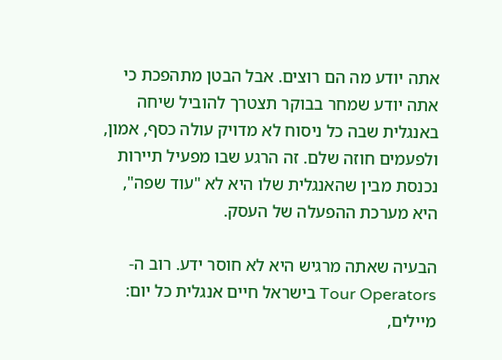אתה יודע מה הם רוצים. אבל הבטן מתהפכת כי אתה יודע שמחר בבוקר תצטרך להוביל שיחה באנגלית שבה כל ניסוח לא מדויק עולה כסף, אמון, ולפעמים חוזה שלם. זה הרגע שבו מפעיל תיירות נכנסת מבין שהאנגלית שלו היא לא "עוד שפה", היא מערכת ההפעלה של העסק.

הבעיה שאתה מרגיש היא לא חוסר ידע. רוב ה-Tour Operators בישראל חיים אנגלית כל יום: מיילים,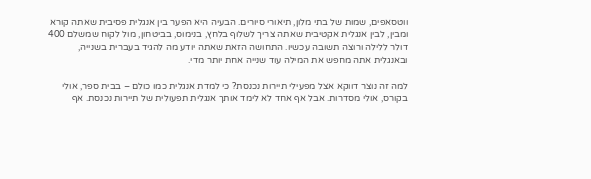ווטסאפים, שמות של בתי מלון, תיאורי סיורים. הבעיה היא הפער בין אנגלית פסיבית שאתה קורא ומבין, לבין אנגלית אקטיבית שאתה צריך לשלוף בלחץ, בנימוס, בביטחון, מול לקוח שמשלם 400 דולר ללילה ורוצה תשובה עכשיו. התחושה הזאת שאתה יודע מה להגיד בעברית בשנייה, ובאנגלית אתה מחפש את המילה עוד שנייה אחת יותר מדי.

למה זה נוצר דווקא אצל מפעילי תיירות נכנסת? כי למדת אנגלית כמו כולם – בבית ספר, אולי בקורס, אולי מסדרות. אבל אף אחד לא לימד אותך אנגלית תפעולית של תיירות נכנסת. אף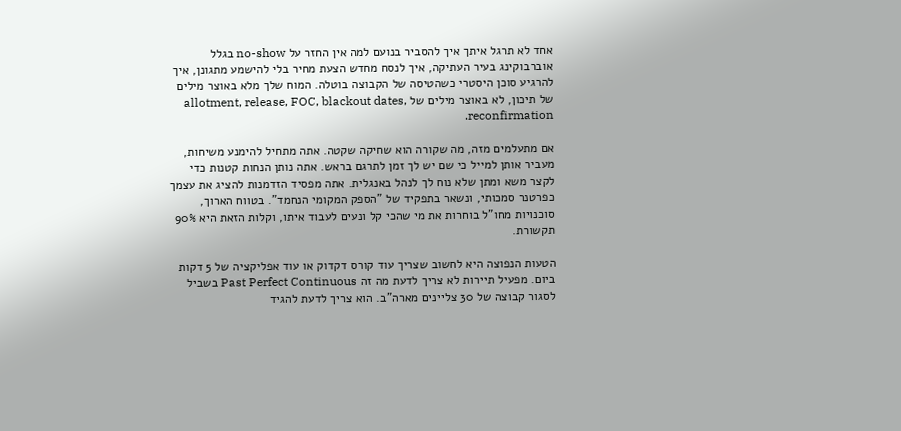אחד לא תרגל איתך איך להסביר בנועם למה אין החזר על no-show בגלל אוברבוקינג בעיר העתיקה, איך לנסח מחדש הצעת מחיר בלי להישמע מתגונן, איך להרגיע סוכן היסטרי כשהטיסה של הקבוצה בוטלה. המוח שלך מלא באוצר מילים של תיכון, לא באוצר מילים של allotment, release, FOC, blackout dates, reconfirmation.

אם מתעלמים מזה, מה שקורה הוא שחיקה שקטה. אתה מתחיל להימנע משיחות, מעביר אותן למייל כי שם יש לך זמן לתרגם בראש. אתה נותן הנחות קטנות כדי לקצר משא ומתן שלא נוח לך לנהל באנגלית. אתה מפסיד הזדמנות להציג את עצמך כפרטנר סמכותי, ונשאר בתפקיד של "הספק המקומי הנחמד". בטווח הארוך, סוכנויות מחו"ל בוחרות את מי שהכי קל ונעים לעבוד איתו, וקלות הזאת היא 90% תקשורת.

הטעות הנפוצה היא לחשוב שצריך עוד קורס דקדוק או עוד אפליקציה של 5 דקות ביום. מפעיל תיירות לא צריך לדעת מה זה Past Perfect Continuous בשביל לסגור קבוצה של 30 צליינים מארה"ב. הוא צריך לדעת להגיד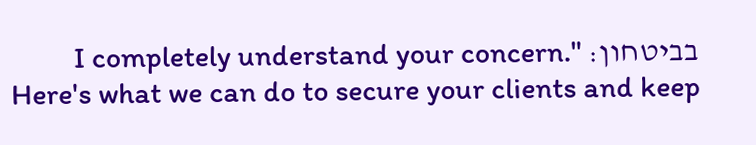בביטחון: "I completely understand your concern. Here's what we can do to secure your clients and keep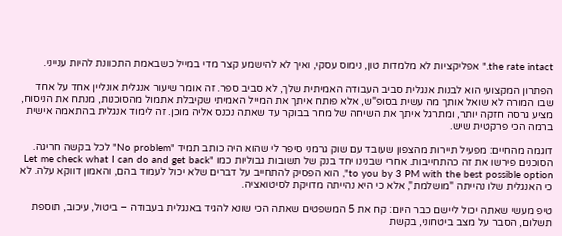the rate intact." אפליקציות לא מלמדות טון, נימוס עסקי, ואיך לא להישמע קצר מדי במייל כשבאמת התכוונת להיות ענייני.

הפתרון המקצועי הוא לבנות אנגלית סביב העבודה האמיתית שלך, לא סביב ספר. זה אומר שיעור אנגלית אונליין אחד על אחד שבו המורה לא שואל אותך מה עשית בסופ"ש, אלא פותח איתך את המייל האמיתי שקיבלת אתמול מהסוכנות, מנתח את הניסוח, מציע גרסה חזקה יותר, ומתרגל איתך את השיחה של מחר בבוקר עד שאתה נכנס אליה מוכן. זה לימוד אנגלית בהתאמה אישית ברמה הכי פרקטית שיש.

דוגמה מהחיים: מפעיל תיירות מהצפון שעובד עם שוק גרמני סיפר לי שהוא היה כותב תמיד "No problem" לכל בקשה חריגה. הסוכנים פירשו את זה כהתחייבות. אחרי שבנינו יחד בנק של תשובות גבוליות כמו "Let me check what I can do and get back to you by 3 PM with the best possible option", הוא הפסיק להתחייב על דברים שלא יכול לעמוד בהם, והאמון דווקא עלה. לא כי האנגלית שלו נהייתה "מושלמת", אלא כי היא נהייתה מדויקת לסיטואציה.

טיפ מעשי שאתה יכול ליישם כבר היום: קח את 5 המשפטים שאתה הכי שונא להגיד באנגלית בעבודה – ביטול, עיכוב, תוספת תשלום, הסבר על מצב ביטחוני, בקשת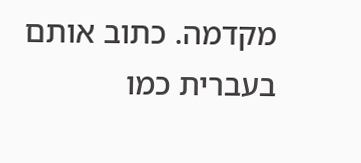מקדמה. כתוב אותם בעברית כמו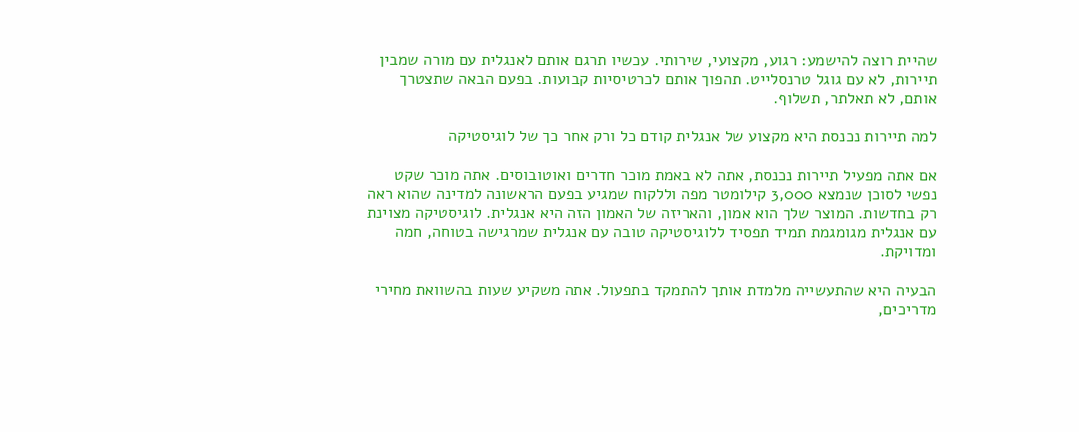שהיית רוצה להישמע: רגוע, מקצועי, שירותי. עכשיו תרגם אותם לאנגלית עם מורה שמבין תיירות, לא עם גוגל טרנסלייט. תהפוך אותם לכרטיסיות קבועות. בפעם הבאה שתצטרך אותם, לא תאלתר, תשלוף.

למה תיירות נכנסת היא מקצוע של אנגלית קודם כל ורק אחר כך של לוגיסטיקה

אם אתה מפעיל תיירות נכנסת, אתה לא באמת מוכר חדרים ואוטובוסים. אתה מוכר שקט נפשי לסוכן שנמצא 3,000 קילומטר מפה וללקוח שמגיע בפעם הראשונה למדינה שהוא ראה רק בחדשות. המוצר שלך הוא אמון, והאריזה של האמון הזה היא אנגלית. לוגיסטיקה מצוינת עם אנגלית מגומגמת תמיד תפסיד ללוגיסטיקה טובה עם אנגלית שמרגישה בטוחה, חמה ומדויקת.

הבעיה היא שהתעשייה מלמדת אותך להתמקד בתפעול. אתה משקיע שעות בהשוואת מחירי מדריכים,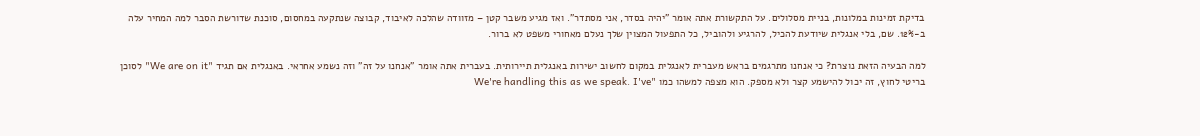בדיקת זמינות במלונות, בניית מסלולים. על התקשורת אתה אומר "יהיה בסדר, אני מסתדר". ואז מגיע משבר קטן – מזוודה שהלכה לאיבוד, קבוצה שנתקעה במחסום, סוכנת שדורשת הסבר למה המחיר עלה ב-12%. שם, בלי אנגלית שיודעת להכיל, להרגיע ולהוביל, כל התפעול המצוין שלך נעלם מאחורי משפט לא ברור.

למה הבעיה הזאת נוצרת? כי אנחנו מתרגמים בראש מעברית לאנגלית במקום לחשוב ישירות באנגלית תיירותית. בעברית אתה אומר "אנחנו על זה" וזה נשמע אחראי. באנגלית אם תגיד "We are on it" לסוכן בריטי לחוץ, זה יכול להישמע קצר ולא מספק. הוא מצפה למשהו כמו "We're handling this as we speak. I've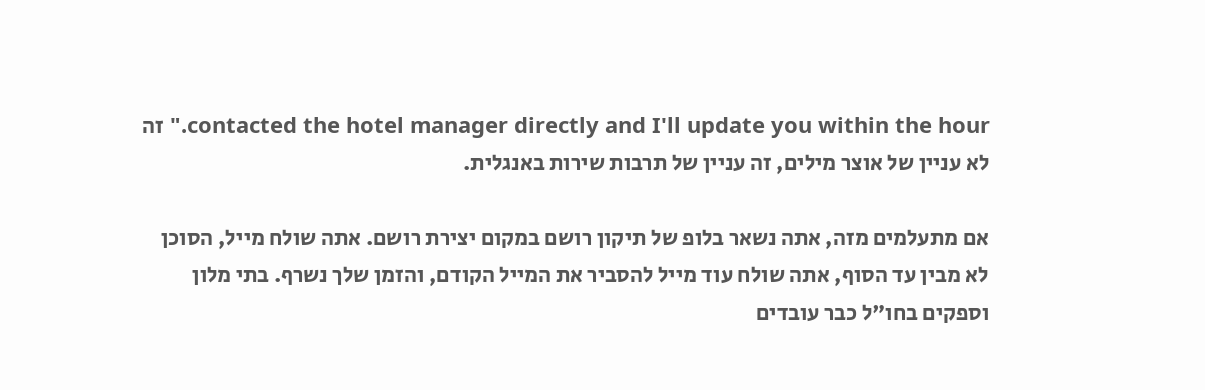contacted the hotel manager directly and I'll update you within the hour." זה לא עניין של אוצר מילים, זה עניין של תרבות שירות באנגלית.

אם מתעלמים מזה, אתה נשאר בלופ של תיקון רושם במקום יצירת רושם. אתה שולח מייל, הסוכן לא מבין עד הסוף, אתה שולח עוד מייל להסביר את המייל הקודם, והזמן שלך נשרף. בתי מלון וספקים בחו"ל כבר עובדים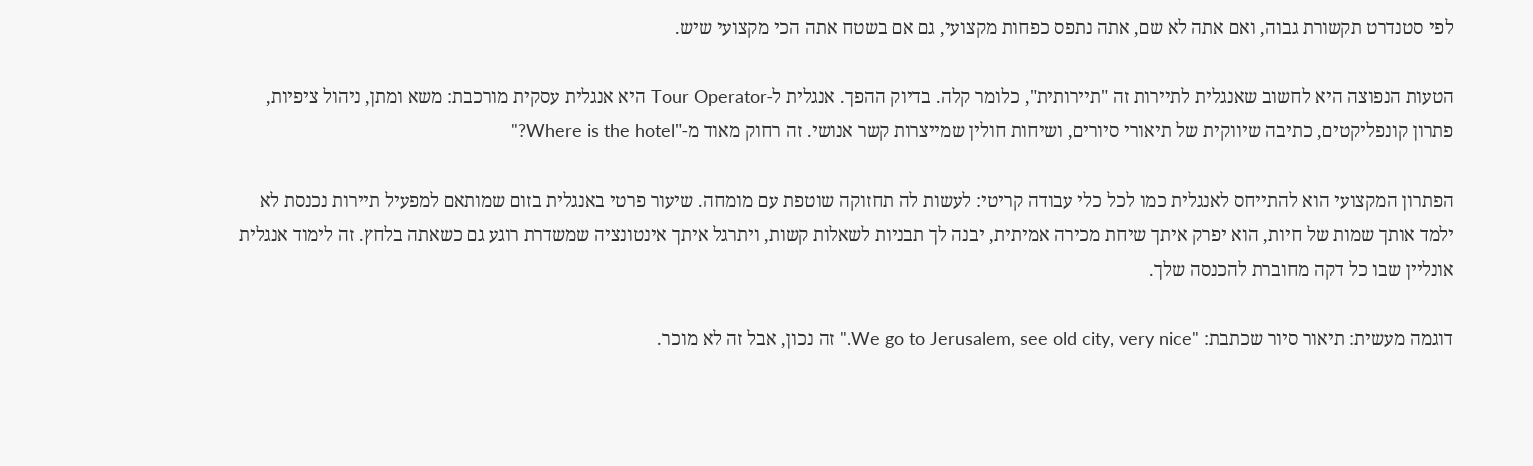לפי סטנדרט תקשורת גבוה, ואם אתה לא שם, אתה נתפס כפחות מקצועי, גם אם בשטח אתה הכי מקצועי שיש.

הטעות הנפוצה היא לחשוב שאנגלית לתיירות זה "תיירותית", כלומר קלה. בדיוק ההפך. אנגלית ל-Tour Operator היא אנגלית עסקית מורכבת: משא ומתן, ניהול ציפיות, פתרון קונפליקטים, כתיבה שיווקית של תיאורי סיורים, ושיחות חולין שמייצרות קשר אנושי. זה רחוק מאוד מ-"Where is the hotel?"

הפתרון המקצועי הוא להתייחס לאנגלית כמו לכל כלי עבודה קריטי: לעשות לה תחזוקה שוטפת עם מומחה. שיעור פרטי באנגלית בזום שמותאם למפעיל תיירות נכנסת לא ילמד אותך שמות של חיות, הוא יפרק איתך שיחת מכירה אמיתית, יבנה לך תבניות לשאלות קשות, ויתרגל איתך אינטונציה שמשדרת רוגע גם כשאתה בלחץ. זה לימוד אנגלית אונליין שבו כל דקה מחוברת להכנסה שלך.

דוגמה מעשית: תיאור סיור שכתבת: "We go to Jerusalem, see old city, very nice." זה נכון, אבל זה לא מוכר.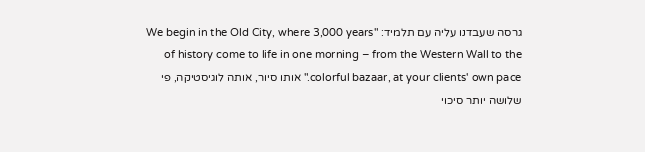גרסה שעבדנו עליה עם תלמיד: "We begin in the Old City, where 3,000 years of history come to life in one morning – from the Western Wall to the colorful bazaar, at your clients' own pace." אותו סיור, אותה לוגיסטיקה, פי שלושה יותר סיכוי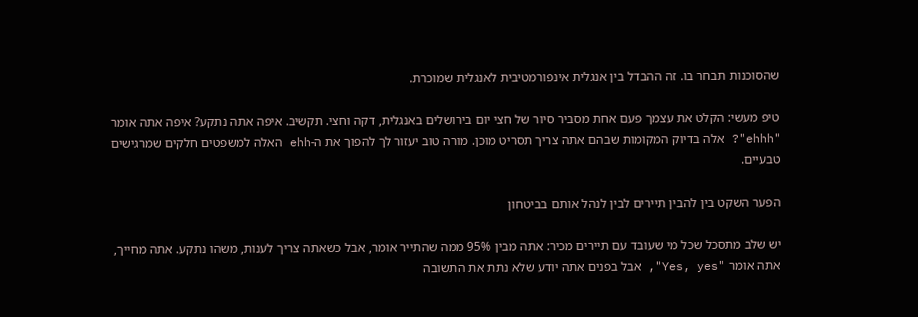שהסוכנות תבחר בו. זה ההבדל בין אנגלית אינפורמטיבית לאנגלית שמוכרת.

טיפ מעשי: הקלט את עצמך פעם אחת מסביר סיור של חצי יום בירושלים באנגלית, דקה וחצי. תקשיב. איפה אתה נתקע? איפה אתה אומר "ehhh"? אלה בדיוק המקומות שבהם אתה צריך תסריט מוכן. מורה טוב יעזור לך להפוך את ה-ehh האלה למשפטים חלקים שמרגישים טבעיים.

הפער השקט בין להבין תיירים לבין לנהל אותם בביטחון

יש שלב מתסכל שכל מי שעובד עם תיירים מכיר: אתה מבין 95% ממה שהתייר אומר, אבל כשאתה צריך לענות, משהו נתקע. אתה מחייך, אתה אומר "Yes, yes", אבל בפנים אתה יודע שלא נתת את התשובה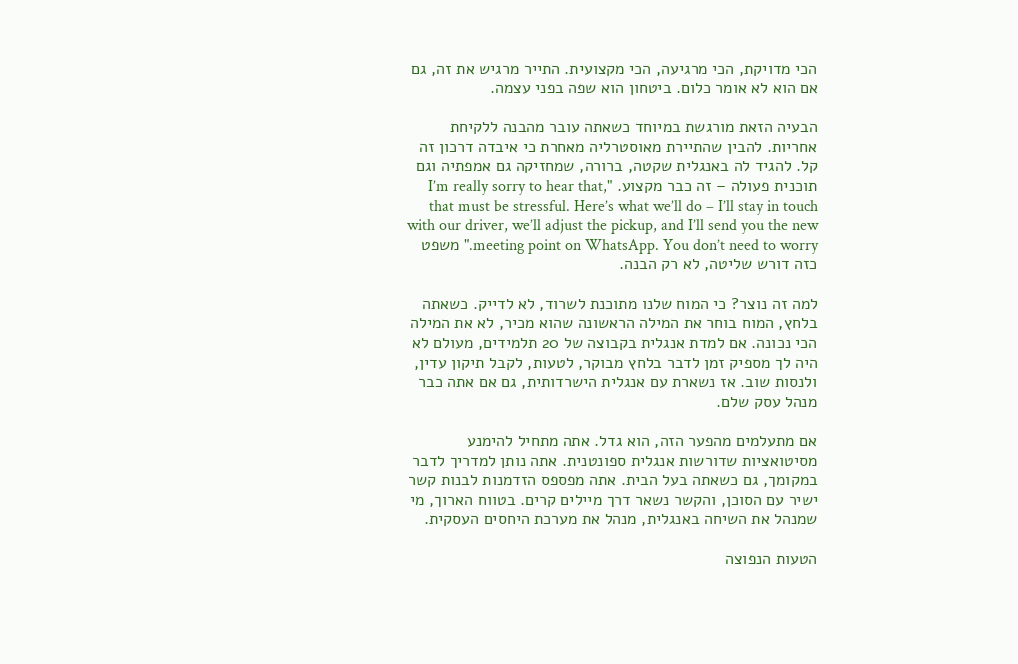הכי מדויקת, הכי מרגיעה, הכי מקצועית. התייר מרגיש את זה, גם אם הוא לא אומר כלום. ביטחון הוא שפה בפני עצמה.

הבעיה הזאת מורגשת במיוחד כשאתה עובר מהבנה ללקיחת אחריות. להבין שהתיירת מאוסטרליה מאחרת כי איבדה דרכון זה קל. להגיד לה באנגלית שקטה, ברורה, שמחזיקה גם אמפתיה וגם תוכנית פעולה – זה כבר מקצוע. "I’m really sorry to hear that, that must be stressful. Here’s what we’ll do – I’ll stay in touch with our driver, we’ll adjust the pickup, and I’ll send you the new meeting point on WhatsApp. You don’t need to worry." משפט כזה דורש שליטה, לא רק הבנה.

למה זה נוצר? כי המוח שלנו מתוכנת לשרוד, לא לדייק. כשאתה בלחץ, המוח בוחר את המילה הראשונה שהוא מכיר, לא את המילה הכי נכונה. אם למדת אנגלית בקבוצה של 20 תלמידים, מעולם לא היה לך מספיק זמן לדבר בלחץ מבוקר, לטעות, לקבל תיקון עדין, ולנסות שוב. אז נשארת עם אנגלית הישרדותית, גם אם אתה כבר מנהל עסק שלם.

אם מתעלמים מהפער הזה, הוא גדל. אתה מתחיל להימנע מסיטואציות שדורשות אנגלית ספונטנית. אתה נותן למדריך לדבר במקומך, גם כשאתה בעל הבית. אתה מפספס הזדמנות לבנות קשר ישיר עם הסוכן, והקשר נשאר דרך מיילים קרים. בטווח הארוך, מי שמנהל את השיחה באנגלית, מנהל את מערכת היחסים העסקית.

הטעות הנפוצה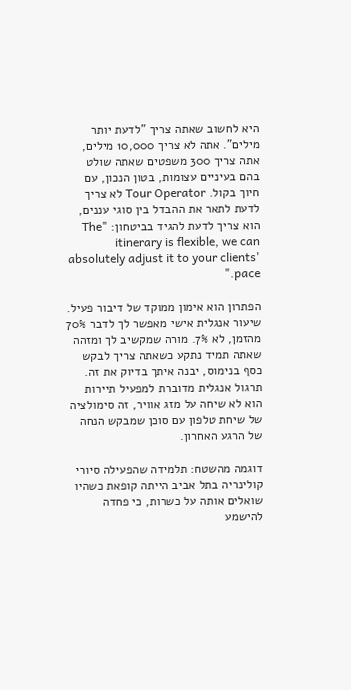היא לחשוב שאתה צריך "לדעת יותר מילים". אתה לא צריך 10,000 מילים, אתה צריך 300 משפטים שאתה שולט בהם בעיניים עצומות, בטון הנכון, עם חיוך בקול. Tour Operator לא צריך לדעת לתאר את ההבדל בין סוגי עננים, הוא צריך לדעת להגיד בביטחון: "The itinerary is flexible, we can absolutely adjust it to your clients' pace."

הפתרון הוא אימון ממוקד של דיבור פעיל. שיעור אנגלית אישי מאפשר לך לדבר 70% מהזמן, לא 7%. מורה שמקשיב לך ומזהה שאתה תמיד נתקע כשאתה צריך לבקש כסף בנימוס, יבנה איתך בדיוק את זה. תרגול אנגלית מדוברת למפעיל תיירות הוא לא שיחה על מזג אוויר, זה סימולציה של שיחת טלפון עם סוכן שמבקש הנחה של הרגע האחרון.

דוגמה מהשטח: תלמידה שהפעילה סיורי קולינריה בתל אביב הייתה קופאת כשהיו שואלים אותה על כשרות, כי פחדה להישמע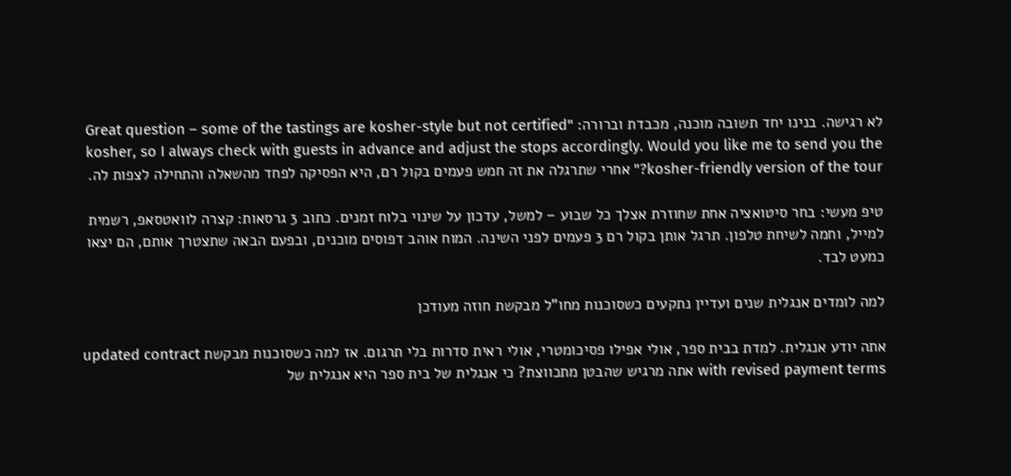לא רגישה. בנינו יחד תשובה מוכנה, מכבדת וברורה: "Great question – some of the tastings are kosher-style but not certified kosher, so I always check with guests in advance and adjust the stops accordingly. Would you like me to send you the kosher-friendly version of the tour?" אחרי שתרגלה את זה חמש פעמים בקול רם, היא הפסיקה לפחד מהשאלה והתחילה לצפות לה.

טיפ מעשי: בחר סיטואציה אחת שחוזרת אצלך כל שבוע – למשל, עדכון על שינוי בלוח זמנים. כתוב 3 גרסאות: קצרה לוואטסאפ, רשמית למייל, וחמה לשיחת טלפון. תרגל אותן בקול רם 3 פעמים לפני השינה. המוח אוהב דפוסים מוכנים, ובפעם הבאה שתצטרך אותם, הם יצאו כמעט לבד.

למה לומדים אנגלית שנים ועדיין נתקעים כשסוכנות מחו"ל מבקשת חוזה מעודכן

אתה יודע אנגלית. למדת בבית ספר, אולי אפילו פסיכומטרי, אולי ראית סדרות בלי תרגום. אז למה כשסוכנות מבקשת updated contract with revised payment terms אתה מרגיש שהבטן מתכווצת? כי אנגלית של בית ספר היא אנגלית של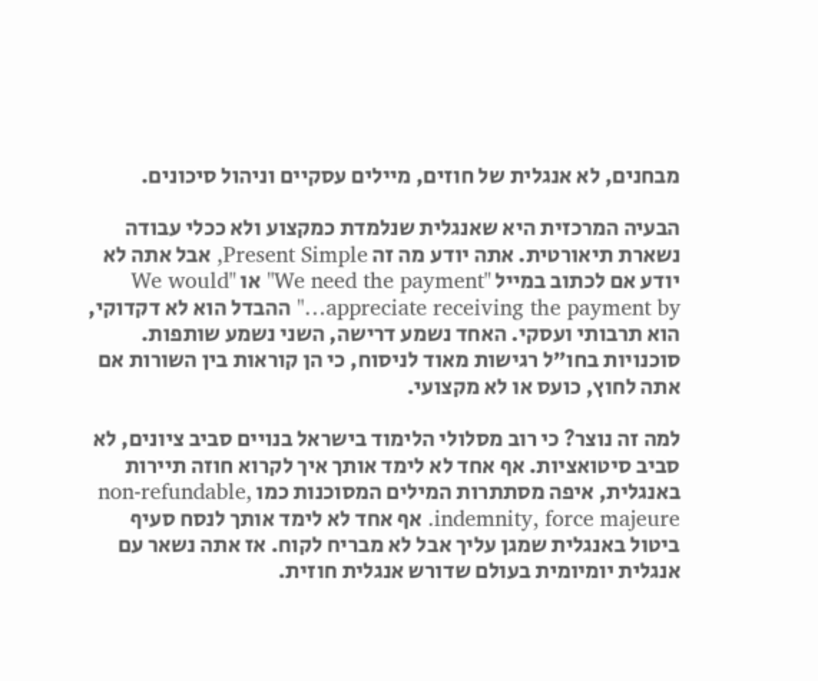מבחנים, לא אנגלית של חוזים, מיילים עסקיים וניהול סיכונים.

הבעיה המרכזית היא שאנגלית שנלמדת כמקצוע ולא ככלי עבודה נשארת תיאורטית. אתה יודע מה זה Present Simple, אבל אתה לא יודע אם לכתוב במייל "We need the payment" או "We would appreciate receiving the payment by…" ההבדל הוא לא דקדוקי, הוא תרבותי ועסקי. האחד נשמע דרישה, השני נשמע שותפות. סוכנויות בחו"ל רגישות מאוד לניסוח, כי הן קוראות בין השורות אם אתה לחוץ, כועס או לא מקצועי.

למה זה נוצר? כי רוב מסלולי הלימוד בישראל בנויים סביב ציונים, לא סביב סיטואציות. אף אחד לא לימד אותך איך לקרוא חוזה תיירות באנגלית, איפה מסתתרות המילים המסוכנות כמו non-refundable, indemnity, force majeure. אף אחד לא לימד אותך לנסח סעיף ביטול באנגלית שמגן עליך אבל לא מבריח לקוח. אז אתה נשאר עם אנגלית יומיומית בעולם שדורש אנגלית חוזית.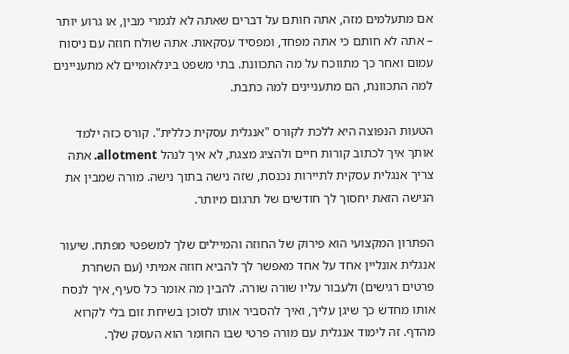אם מתעלמים מזה, אתה חותם על דברים שאתה לא לגמרי מבין, או גרוע יותר – אתה לא חותם כי אתה מפחד, ומפסיד עסקאות. אתה שולח חוזה עם ניסוח עמום ואחר כך מתווכח על מה התכוונת. בתי משפט בינלאומיים לא מתעניינים למה התכוונת, הם מתעניינים למה כתבת.

הטעות הנפוצה היא ללכת לקורס "אנגלית עסקית כללית". קורס כזה ילמד אותך איך לכתוב קורות חיים ולהציג מצגת, לא איך לנהל allotment. אתה צריך אנגלית עסקית לתיירות נכנסת, שזה נישה בתוך נישה. מורה שמבין את הנישה הזאת יחסוך לך חודשים של תרגום מיותר.

הפתרון המקצועי הוא פירוק של החוזה והמיילים שלך למשפטי מפתח. שיעור אנגלית אונליין אחד על אחד מאפשר לך להביא חוזה אמיתי (עם השחרת פרטים רגישים) ולעבור עליו שורה שורה. להבין מה אומר כל סעיף, איך לנסח אותו מחדש כך שיגן עליך, ואיך להסביר אותו לסוכן בשיחת זום בלי לקרוא מהדף. זה לימוד אנגלית עם מורה פרטי שבו החומר הוא העסק שלך.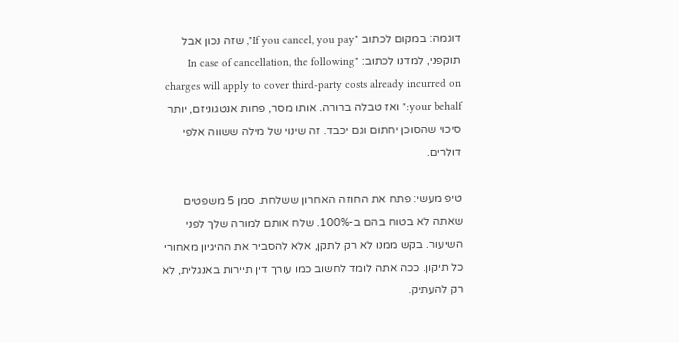דוגמה: במקום לכתוב "If you cancel, you pay", שזה נכון אבל תוקפני, למדנו לכתוב: "In case of cancellation, the following charges will apply to cover third-party costs already incurred on your behalf:" ואז טבלה ברורה. אותו מסר, פחות אנטגוניזם, יותר סיכוי שהסוכן יחתום וגם יכבד. זה שינוי של מילה ששווה אלפי דולרים.

טיפ מעשי: פתח את החוזה האחרון ששלחת. סמן 5 משפטים שאתה לא בטוח בהם ב-100%. שלח אותם למורה שלך לפני השיעור. בקש ממנו לא רק לתקן, אלא להסביר את ההיגיון מאחורי כל תיקון. ככה אתה לומד לחשוב כמו עורך דין תיירות באנגלית, לא רק להעתיק.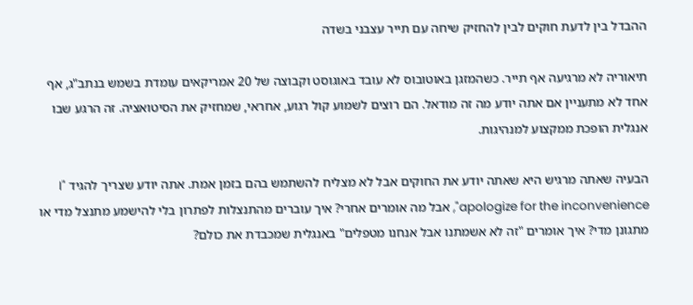ההבדל בין לדעת חוקים לבין להחזיק שיחה עם תייר עצבני בשדה

תיאוריה לא מרגיעה אף תייר. כשהמזגן באוטובוס לא עובד באוגוסט וקבוצה של 20 אמריקאים עומדת בשמש בנתב"ג, אף אחד לא מתעניין אם אתה יודע מה זה מודאל. הם רוצים לשמוע קול רגוע, אחראי, שמחזיק את הסיטואציה. זה הרגע שבו אנגלית הופכת ממקצוע למנהיגות.

הבעיה שאתה מרגיש היא שאתה יודע את החוקים אבל לא מצליח להשתמש בהם בזמן אמת. אתה יודע שצריך להגיד "I apologize for the inconvenience", אבל מה אומרים אחרי? איך עוברים מהתנצלות לפתרון בלי להישמע מתנצל מדי או מתגונן מדי? איך אומרים "זה לא אשמתנו אבל אנחנו מטפלים" באנגלית שמכבדת את כולם?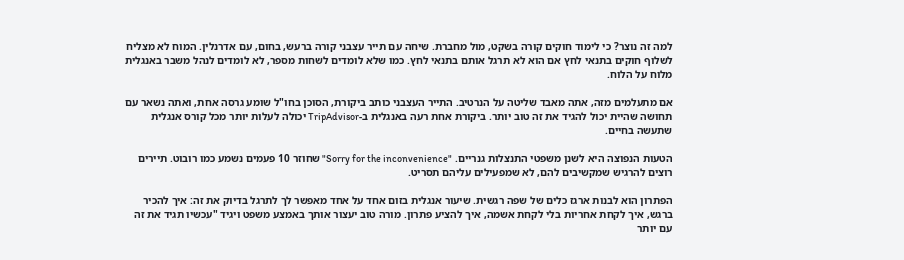למה זה נוצר? כי לימוד חוקים קורה בשקט, מול מחברת. שיחה עם תייר עצבני קורה ברעש, בחום, עם אדרנלין. המוח לא מצליח לשלוף חוקים בתנאי לחץ אם הוא לא תרגל אותם בתנאי לחץ. כמו שלא לומדים לשחות מספר, לא לומדים לנהל משבר באנגלית מלוח על הלוח.

אם מתעלמים מזה, אתה מאבד שליטה על הנרטיב. התייר העצבני כותב ביקורת, הסוכן בחו"ל שומע גרסה אחת, ואתה נשאר עם תחושה שהיית יכול להגיד את זה טוב יותר. ביקורת אחת רעה באנגלית ב-TripAdvisor יכולה לעלות יותר מכל קורס אנגלית שתעשה בחיים.

הטעות הנפוצה היא לשנן משפטי התנצלות גנריים. "Sorry for the inconvenience" שחוזר 10 פעמים נשמע כמו רובוט. תיירים רוצים להרגיש שמקשיבים להם, לא שמפעילים עליהם תסריט.

הפתרון הוא לבנות ארגז כלים של שפה רגשית. שיעור אנגלית בזום אחד על אחד מאפשר לך לתרגל בדיוק את זה: איך להכיר ברגש, איך לקחת אחריות בלי לקחת אשמה, איך להציע פתרון. מורה טוב יעצור אותך באמצע משפט ויגיד "עכשיו תגיד את זה עם יותר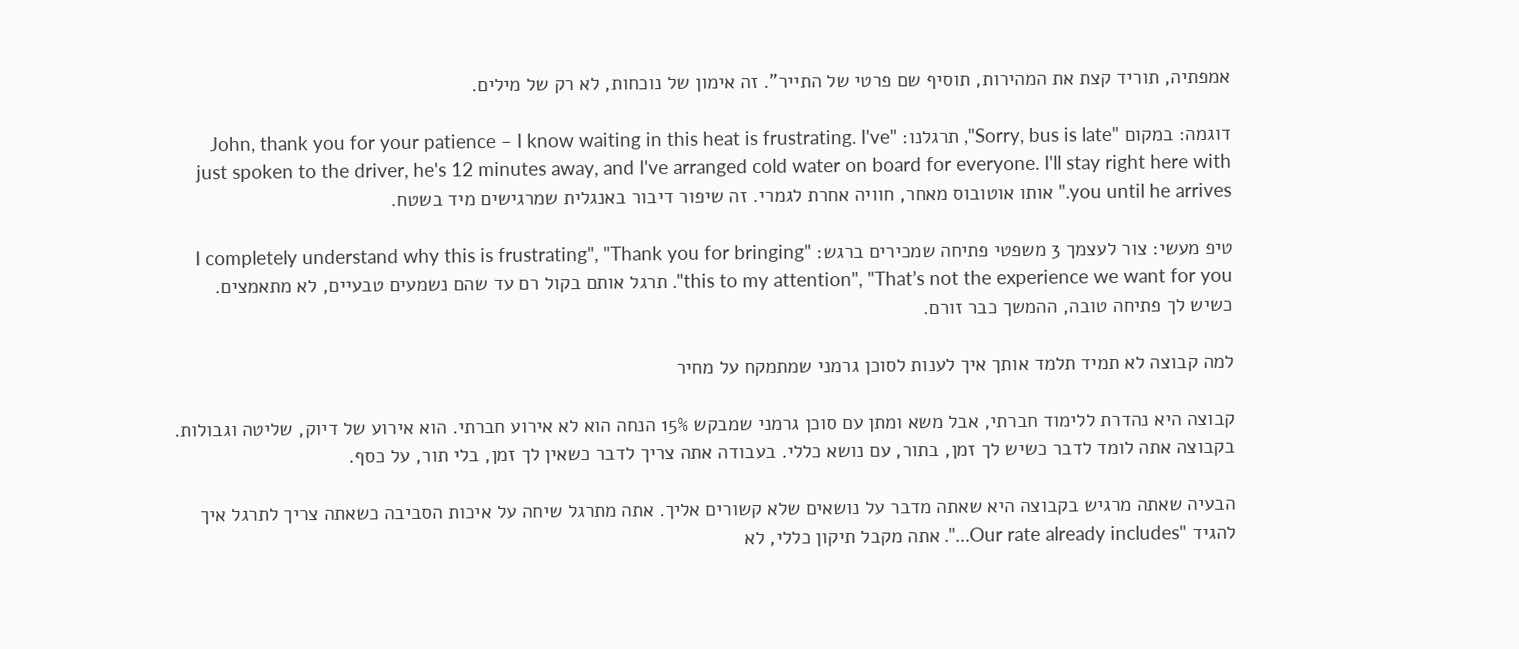אמפתיה, תוריד קצת את המהירות, תוסיף שם פרטי של התייר". זה אימון של נוכחות, לא רק של מילים.

דוגמה: במקום "Sorry, bus is late", תרגלנו: "John, thank you for your patience – I know waiting in this heat is frustrating. I've just spoken to the driver, he's 12 minutes away, and I've arranged cold water on board for everyone. I'll stay right here with you until he arrives." אותו אוטובוס מאחר, חוויה אחרת לגמרי. זה שיפור דיבור באנגלית שמרגישים מיד בשטח.

טיפ מעשי: צור לעצמך 3 משפטי פתיחה שמכירים ברגש: "I completely understand why this is frustrating", "Thank you for bringing this to my attention", "That’s not the experience we want for you". תרגל אותם בקול רם עד שהם נשמעים טבעיים, לא מתאמצים. כשיש לך פתיחה טובה, ההמשך כבר זורם.

למה קבוצה לא תמיד תלמד אותך איך לענות לסוכן גרמני שמתמקח על מחיר

קבוצה היא נהדרת ללימוד חברתי, אבל משא ומתן עם סוכן גרמני שמבקש 15% הנחה הוא לא אירוע חברתי. הוא אירוע של דיוק, שליטה וגבולות. בקבוצה אתה לומד לדבר כשיש לך זמן, בתור, עם נושא כללי. בעבודה אתה צריך לדבר כשאין לך זמן, בלי תור, על כסף.

הבעיה שאתה מרגיש בקבוצה היא שאתה מדבר על נושאים שלא קשורים אליך. אתה מתרגל שיחה על איכות הסביבה כשאתה צריך לתרגל איך להגיד "Our rate already includes…". אתה מקבל תיקון כללי, לא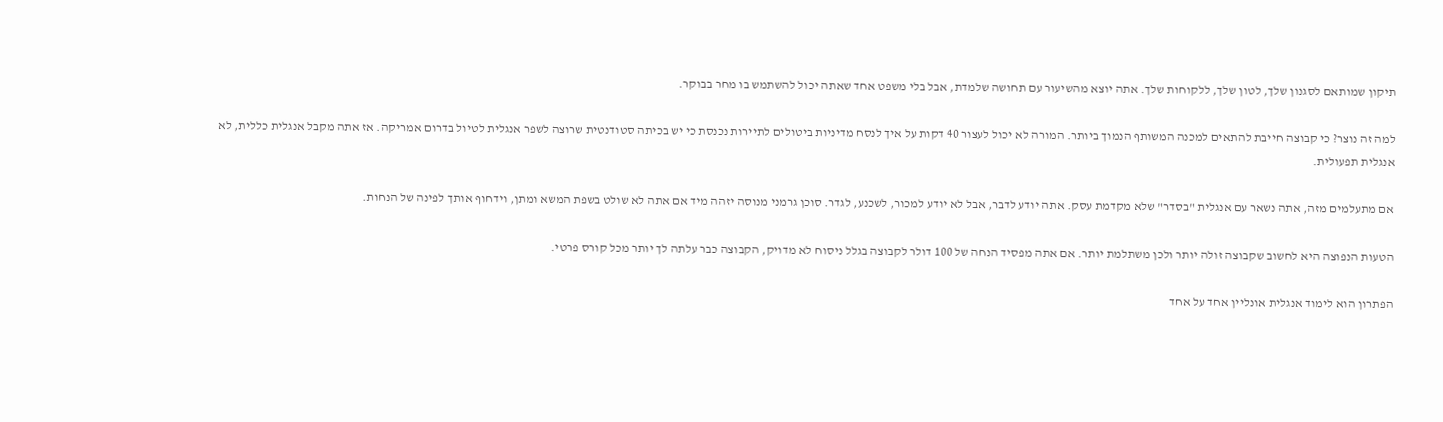תיקון שמותאם לסגנון שלך, לטון שלך, ללקוחות שלך. אתה יוצא מהשיעור עם תחושה שלמדת, אבל בלי משפט אחד שאתה יכול להשתמש בו מחר בבוקר.

למה זה נוצר? כי קבוצה חייבת להתאים למכנה המשותף הנמוך ביותר. המורה לא יכול לעצור 40 דקות על איך לנסח מדיניות ביטולים לתיירות נכנסת כי יש בכיתה סטודנטית שרוצה לשפר אנגלית לטיול בדרום אמריקה. אז אתה מקבל אנגלית כללית, לא אנגלית תפעולית.

אם מתעלמים מזה, אתה נשאר עם אנגלית "בסדר" שלא מקדמת עסק. אתה יודע לדבר, אבל לא יודע למכור, לשכנע, לגדר. סוכן גרמני מנוסה יזהה מיד אם אתה לא שולט בשפת המשא ומתן, וידחוף אותך לפינה של הנחות.

הטעות הנפוצה היא לחשוב שקבוצה זולה יותר ולכן משתלמת יותר. אם אתה מפסיד הנחה של 100 דולר לקבוצה בגלל ניסוח לא מדויק, הקבוצה כבר עלתה לך יותר מכל קורס פרטי.

הפתרון הוא לימוד אנגלית אונליין אחד על אחד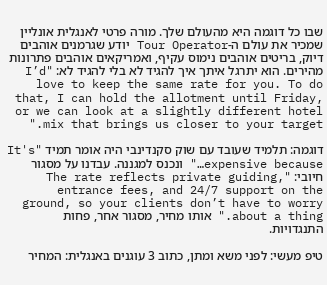שבו כל דוגמה היא מהעולם שלך. מורה פרטי לאנגלית אונליין שמכיר את עולם ה-Tour Operator יודע שגרמנים אוהבים דיוק, בריטים אוהבים נימוס עקיף, ואמריקאים אוהבים פתרונות מהירים. הוא יתרגל איתך איך להגיד לא בלי להגיד לא: "I’d love to keep the same rate for you. To do that, I can hold the allotment until Friday, or we can look at a slightly different hotel mix that brings us closer to your target."

דוגמה: תלמיד שעובד עם שוק סקנדינבי היה אומר תמיד "It's expensive because…" ונכנס למגננה. עבדנו על מסגור חיובי: "The rate reflects private guiding, entrance fees, and 24/7 support on the ground, so your clients don’t have to worry about a thing." אותו מחיר, מסגור אחר, פחות התנגדויות.

טיפ מעשי: לפני משא ומתן, כתוב 3 עוגנים באנגלית: המחיר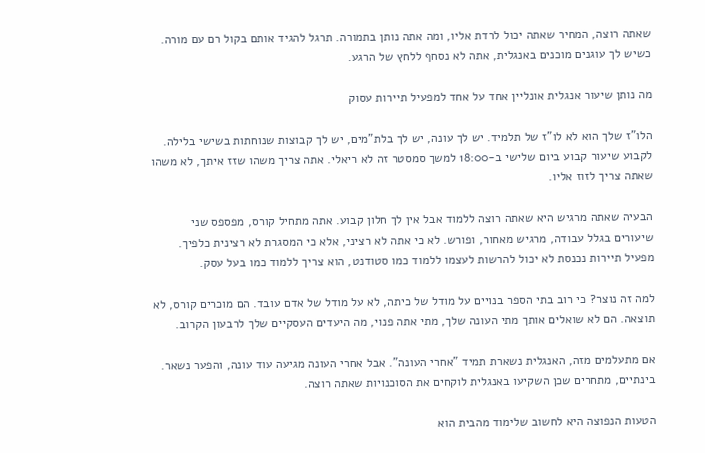שאתה רוצה, המחיר שאתה יכול לרדת אליו, ומה אתה נותן בתמורה. תרגל להגיד אותם בקול רם עם מורה. כשיש לך עוגנים מוכנים באנגלית, אתה לא נסחף ללחץ של הרגע.

מה נותן שיעור אנגלית אונליין אחד על אחד למפעיל תיירות עסוק

הלו"ז שלך הוא לא לו"ז של תלמיד. יש לך עונה, יש לך בלת"מים, יש לך קבוצות שנוחתות בשישי בלילה. לקבוע שיעור קבוע ביום שלישי ב-18:00 למשך סמסטר זה לא ריאלי. אתה צריך משהו שזז איתך, לא משהו שאתה צריך לזוז אליו.

הבעיה שאתה מרגיש היא שאתה רוצה ללמוד אבל אין לך חלון קבוע. אתה מתחיל קורס, מפספס שני שיעורים בגלל עבודה, מרגיש מאחור, ופורש. לא כי אתה לא רציני, אלא כי המסגרת לא רצינית כלפיך. מפעיל תיירות נכנסת לא יכול להרשות לעצמו ללמוד כמו סטודנט, הוא צריך ללמוד כמו בעל עסק.

למה זה נוצר? כי רוב בתי הספר בנויים על מודל של כיתה, לא על מודל של אדם עובד. הם מוכרים קורס, לא תוצאה. הם לא שואלים אותך מתי העונה שלך, מתי אתה פנוי, מה היעדים העסקיים שלך לרבעון הקרוב.

אם מתעלמים מזה, האנגלית נשארת תמיד "אחרי העונה". אבל אחרי העונה מגיעה עוד עונה, והפער נשאר. בינתיים, מתחרים שכן השקיעו באנגלית לוקחים את הסוכנויות שאתה רוצה.

הטעות הנפוצה היא לחשוב שלימוד מהבית הוא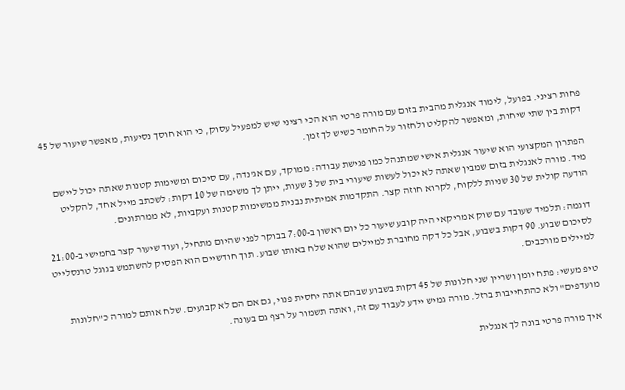פחות רציני. בפועל, לימוד אנגלית מהבית בזום עם מורה פרטי הוא הכי רציני שיש למפעיל עסוק, כי הוא חוסך נסיעות, מאפשר שיעור של 45 דקות בין שתי שיחות, ומאפשר להקליט ולחזור על החומר כשיש לך זמן.

הפתרון המקצועי הוא שיעור אנגלית אישי שמתנהל כמו פגישת עבודה: ממוקד, עם אג'נדה, עם סיכום ומשימות קטנות שאתה יכול ליישם מיד. מורה לאנגלית בזום שמבין שאתה לא יכול לעשות שיעורי בית של 3 שעות, ייתן לך משימה של 10 דקות: לשכתב מייל אחד, להקליט הודעה קולית של 30 שניות ללקוח, לקרוא חוזה קצר. התקדמות אמיתית נבנית ממשימות קטנות ועקביות, לא ממרתונים.

דוגמה: תלמיד שעובד עם שוק אמריקאי היה קובע שיעור כל יום ראשון ב-7:00 בבוקר לפני שהיום מתחיל, ועוד שיעור קצר בחמישי ב-21:00 לסיכום שבוע. 90 דקות בשבוע, אבל כל דקה מחוברת למיילים שהוא שלח באותו שבוע. תוך חודשיים הוא הפסיק להשתמש בגוגל טרנסלייט למיילים מורכבים.

טיפ מעשי: פתח יומן ושריין שני חלונות של 45 דקות בשבוע שבהם אתה יחסית פנוי, גם אם הם לא קבועים. שלח אותם למורה כ"חלונות מועדפים" ולא כהתחייבות ברזל. מורה גמיש יידע לעבוד עם זה, ואתה תשמור על רצף גם בעונה.

איך מורה פרטי בונה לך אנגלית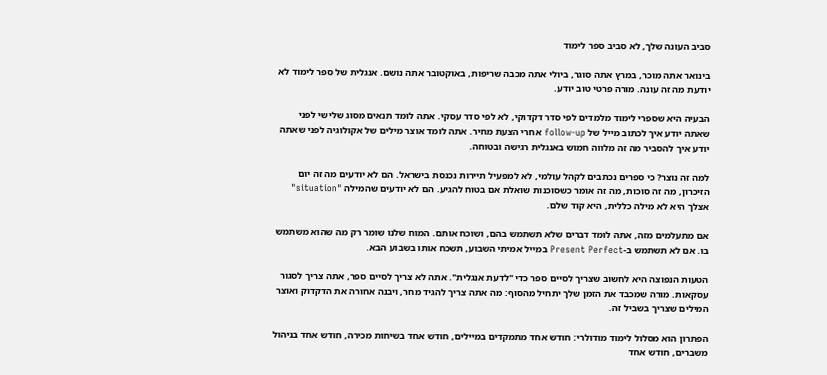סביב העונה שלך, לא סביב ספר לימוד

בינואר אתה מוכר, במרץ אתה סוגר, ביולי אתה מכבה שריפות, באוקטובר אתה נושם. אנגלית של ספר לימוד לא יודעת מה זה עונה. מורה פרטי טוב יודע.

הבעיה היא שספרי לימוד מלמדים לפי סדר דקדוקי, לא לפי סדר עסקי. אתה לומד תנאים מסוג שלישי לפני שאתה יודע איך לכתוב מייל של follow-up אחרי הצעת מחיר. אתה לומד אוצר מילים של אקולוגיה לפני שאתה יודע איך להסביר מה זה מלווה חמוש באנגלית רגישה ובטוחה.

למה זה נוצר? כי ספרים נכתבים לקהל עולמי, לא למפעיל תיירות נכנסת בישראל. הם לא יודעים מה זה יום הזיכרון, מה זה סוכות, מה זה אומר כשסוכנות שואלת אם בטוח להגיע. הם לא יודעים שהמילה "situation" אצלך היא לא מילה כללית, היא קוד שלם.

אם מתעלמים מזה, אתה לומד דברים שלא תשתמש בהם, ושוכח אותם. המוח שלנו שומר רק מה שהוא משתמש בו. אם לא תשתמש ב-Present Perfect במייל אמיתי השבוע, תשכח אותו בשבוע הבא.

הטעות הנפוצה היא לחשוב שצריך לסיים ספר כדי "לדעת אנגלית". אתה לא צריך לסיים ספר, אתה צריך לסגור עסקאות. מורה שמכבד את הזמן שלך יתחיל מהסוף: מה אתה צריך להגיד מחר, ויבנה אחורה את הדקדוק ואוצר המילים שצריך בשביל זה.

הפתרון הוא מסלול לימוד מודולרי: חודש אחד מתמקדים במיילים, חודש אחד בשיחות מכירה, חודש אחד בניהול משברים, חודש אחד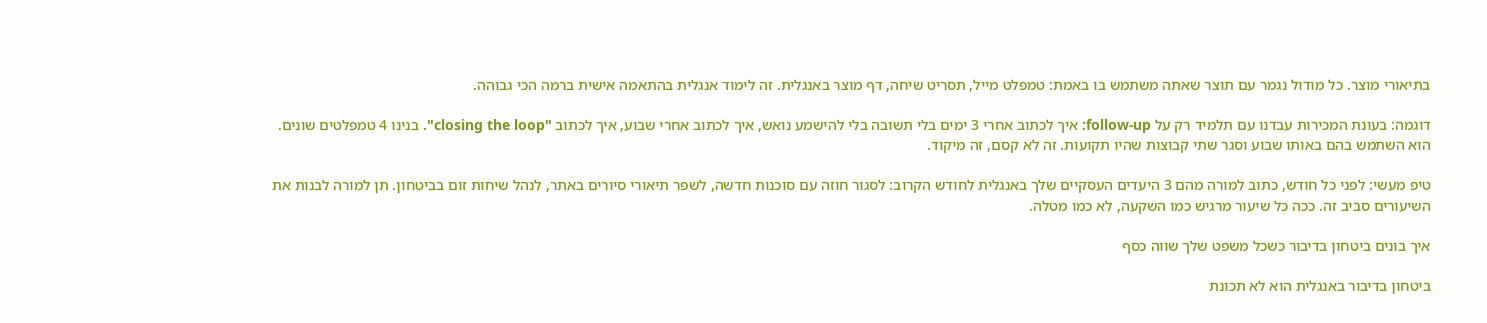בתיאורי מוצר. כל מודול נגמר עם תוצר שאתה משתמש בו באמת: טמפלט מייל, תסריט שיחה, דף מוצר באנגלית. זה לימוד אנגלית בהתאמה אישית ברמה הכי גבוהה.

דוגמה: בעונת המכירות עבדנו עם תלמיד רק על follow-up: איך לכתוב אחרי 3 ימים בלי תשובה בלי להישמע נואש, איך לכתוב אחרי שבוע, איך לכתוב "closing the loop". בנינו 4 טמפלטים שונים. הוא השתמש בהם באותו שבוע וסגר שתי קבוצות שהיו תקועות. זה לא קסם, זה מיקוד.

טיפ מעשי: לפני כל חודש, כתוב למורה מהם 3 היעדים העסקיים שלך באנגלית לחודש הקרוב: לסגור חוזה עם סוכנות חדשה, לשפר תיאורי סיורים באתר, לנהל שיחות זום בביטחון. תן למורה לבנות את השיעורים סביב זה. ככה כל שיעור מרגיש כמו השקעה, לא כמו מטלה.

איך בונים ביטחון בדיבור כשכל משפט שלך שווה כסף

ביטחון בדיבור באנגלית הוא לא תכונת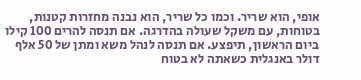אופי, הוא שריר. וכמו כל שריר, הוא נבנה מחזרות קטנות, בטוחות, עם משקל שעולה בהדרגה. אם תנסה להרים 100 קילו ביום הראשון, תיפצע. אם תנסה לנהל משא ומתן של 50 אלף דולר באנגלית כשאתה לא בטוח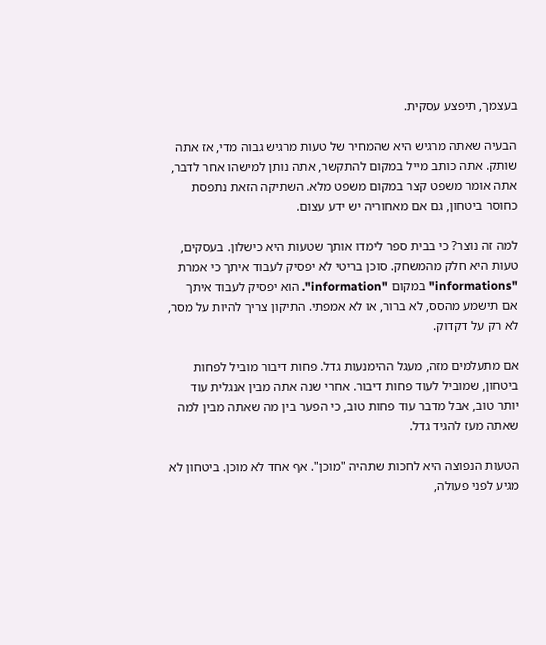בעצמך, תיפצע עסקית.

הבעיה שאתה מרגיש היא שהמחיר של טעות מרגיש גבוה מדי, אז אתה שותק. אתה כותב מייל במקום להתקשר, אתה נותן למישהו אחר לדבר, אתה אומר משפט קצר במקום משפט מלא. השתיקה הזאת נתפסת כחוסר ביטחון, גם אם מאחוריה יש ידע עצום.

למה זה נוצר? כי בבית ספר לימדו אותך שטעות היא כישלון. בעסקים, טעות היא חלק מהמשחק. סוכן בריטי לא יפסיק לעבוד איתך כי אמרת "informations" במקום "information". הוא יפסיק לעבוד איתך אם תישמע מהסס, לא ברור, או לא אמפתי. התיקון צריך להיות על מסר, לא רק על דקדוק.

אם מתעלמים מזה, מעגל ההימנעות גדל. פחות דיבור מוביל לפחות ביטחון, שמוביל לעוד פחות דיבור. אחרי שנה אתה מבין אנגלית עוד יותר טוב, אבל מדבר עוד פחות טוב, כי הפער בין מה שאתה מבין למה שאתה מעז להגיד גדל.

הטעות הנפוצה היא לחכות שתהיה "מוכן". אף אחד לא מוכן. ביטחון לא מגיע לפני פעולה,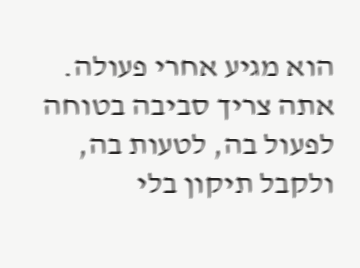הוא מגיע אחרי פעולה. אתה צריך סביבה בטוחה לפעול בה, לטעות בה, ולקבל תיקון בלי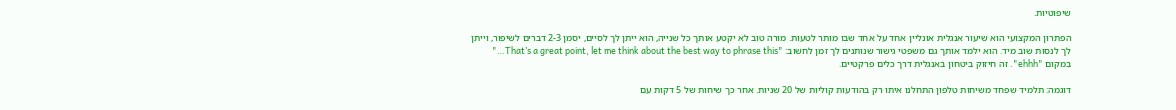שיפוטיות.

הפתרון המקצועי הוא שיעור אנגלית אונליין אחד על אחד שבו מותר לטעות. מורה טוב לא יקטע אותך כל שנייה, הוא ייתן לך לסיים, יסמן 2-3 דברים לשיפור, וייתן לך לנסות שוב מיד. הוא ילמד אותך גם משפטי גישור שנותנים לך זמן לחשוב: "That’s a great point, let me think about the best way to phrase this…" במקום "ehhh". זה חיזוק ביטחון באנגלית דרך כלים פרקטיים.

דוגמה: תלמיד שפחד משיחות טלפון התחלנו איתו רק בהודעות קוליות של 20 שניות. אחר כך שיחות של 5 דקות עם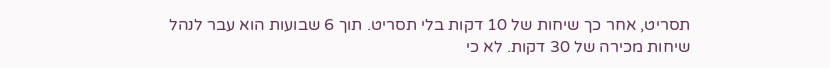תסריט, אחר כך שיחות של 10 דקות בלי תסריט. תוך 6 שבועות הוא עבר לנהל שיחות מכירה של 30 דקות. לא כי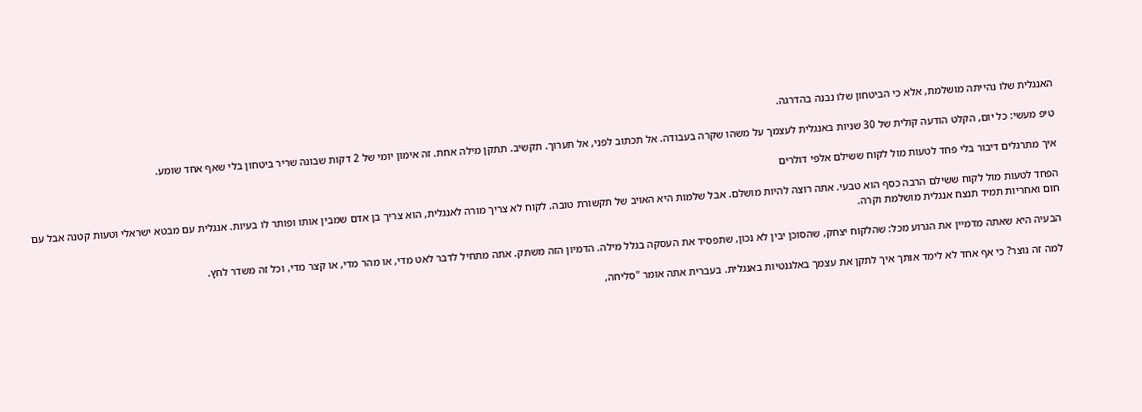האנגלית שלו נהייתה מושלמת, אלא כי הביטחון שלו נבנה בהדרגה.

טיפ מעשי: כל יום, הקלט הודעה קולית של 30 שניות באנגלית לעצמך על משהו שקרה בעבודה. אל תכתוב לפני, אל תערוך. תקשיב. תתקן מילה אחת. זה אימון יומי של 2 דקות שבונה שריר ביטחון בלי שאף אחד שומע.

איך מתרגלים דיבור בלי פחד לטעות מול לקוח ששילם אלפי דולרים

הפחד לטעות מול לקוח ששילם הרבה כסף הוא טבעי. אתה רוצה להיות מושלם. אבל שלמות היא האויב של תקשורת טובה. לקוח לא צריך מורה לאנגלית, הוא צריך בן אדם שמבין אותו ופותר לו בעיות. אנגלית עם מבטא ישראלי וטעות קטנה אבל עם חום ואחריות תמיד תנצח אנגלית מושלמת וקרה.

הבעיה היא שאתה מדמיין את הגרוע מכל: שהלקוח יצחק, שהסוכן יבין לא נכון, שתפסיד את העסקה בגלל מילה. הדמיון הזה משתק. אתה מתחיל לדבר לאט מדי, או מהר מדי, או קצר מדי, וכל זה משדר לחץ.

למה זה נוצר? כי אף אחד לא לימד אותך איך לתקן את עצמך באלגנטיות באנגלית. בעברית אתה אומר "סליחה,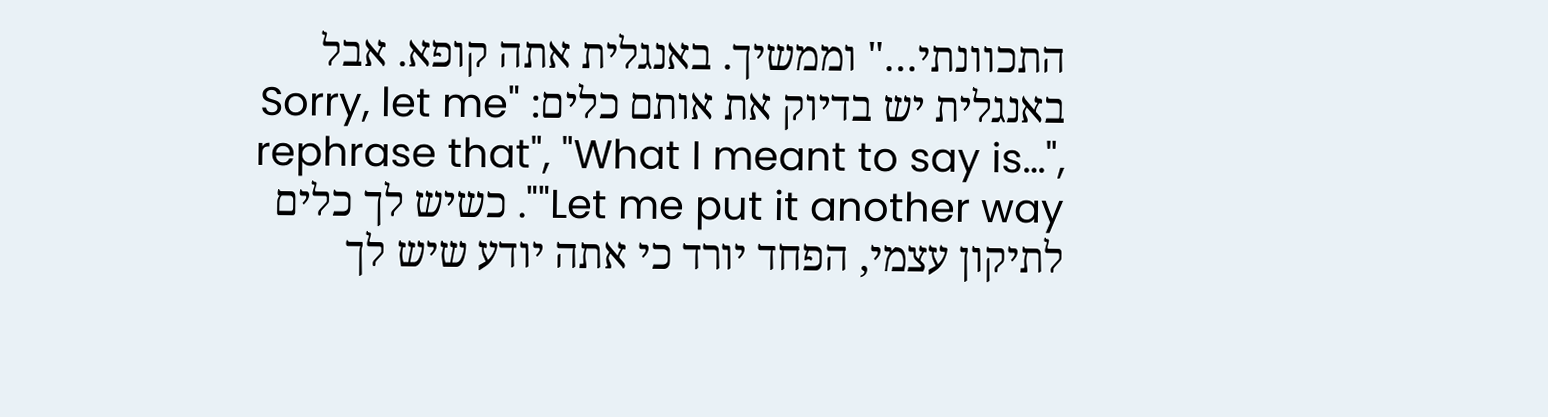התכוונתי…" וממשיך. באנגלית אתה קופא. אבל באנגלית יש בדיוק את אותם כלים: "Sorry, let me rephrase that", "What I meant to say is…", "Let me put it another way". כשיש לך כלים לתיקון עצמי, הפחד יורד כי אתה יודע שיש לך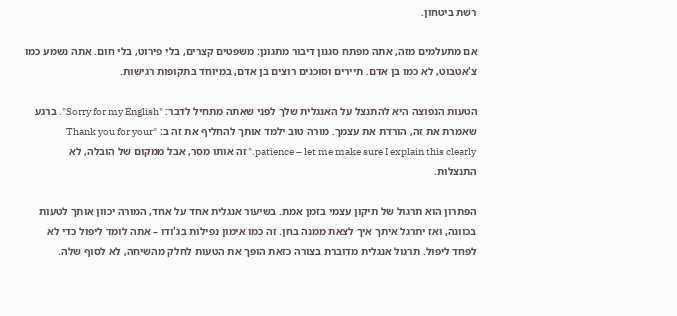רשת ביטחון.

אם מתעלמים מזה, אתה מפתח סגנון דיבור מתגונן: משפטים קצרים, בלי פירוט, בלי חום. אתה נשמע כמו צ'אטבוט, לא כמו בן אדם. תיירים וסוכנים רוצים בן אדם, במיוחד בתקופות רגישות.

הטעות הנפוצה היא להתנצל על האנגלית שלך לפני שאתה מתחיל לדבר: "Sorry for my English". ברגע שאמרת את זה, הורדת את עצמך. מורה טוב ילמד אותך להחליף את זה ב: "Thank you for your patience – let me make sure I explain this clearly." זה אותו מסר, אבל ממקום של הובלה, לא התנצלות.

הפתרון הוא תרגול של תיקון עצמי בזמן אמת. בשיעור אנגלית אחד על אחד, המורה יכוון אותך לטעות בכוונה, ואז יתרגל איתך איך לצאת ממנה בחן. זה כמו אימון נפילות בג'ודו – אתה לומד ליפול כדי לא לפחד ליפול. תרגול אנגלית מדוברת בצורה כזאת הופך את הטעות לחלק מהשיחה, לא לסוף שלה.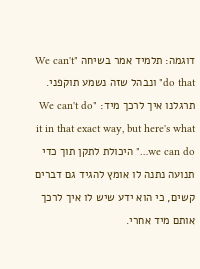דוגמה: תלמיד אמר בשיחה "We can't do that" ונבהל שזה נשמע תוקפני. תרגלנו איך לרכך מיד: "We can't do it in that exact way, but here's what we can do…" היכולת לתקן תוך כדי תנועה נתנה לו אומץ להגיד גם דברים קשים, כי הוא ידע שיש לו איך לרכך אותם מיד אחרי.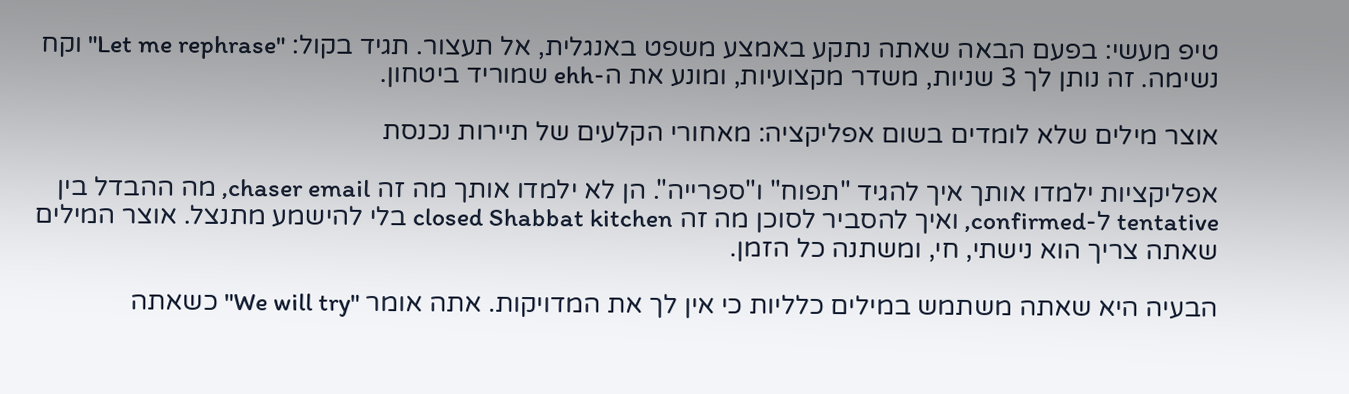טיפ מעשי: בפעם הבאה שאתה נתקע באמצע משפט באנגלית, אל תעצור. תגיד בקול: "Let me rephrase" וקח נשימה. זה נותן לך 3 שניות, משדר מקצועיות, ומונע את ה-ehh שמוריד ביטחון.

אוצר מילים שלא לומדים בשום אפליקציה: מאחורי הקלעים של תיירות נכנסת

אפליקציות ילמדו אותך איך להגיד "תפוח" ו"ספרייה". הן לא ילמדו אותך מה זה chaser email, מה ההבדל בין tentative ל-confirmed, ואיך להסביר לסוכן מה זה closed Shabbat kitchen בלי להישמע מתנצל. אוצר המילים שאתה צריך הוא נישתי, חי, ומשתנה כל הזמן.

הבעיה היא שאתה משתמש במילים כלליות כי אין לך את המדויקות. אתה אומר "We will try" כשאתה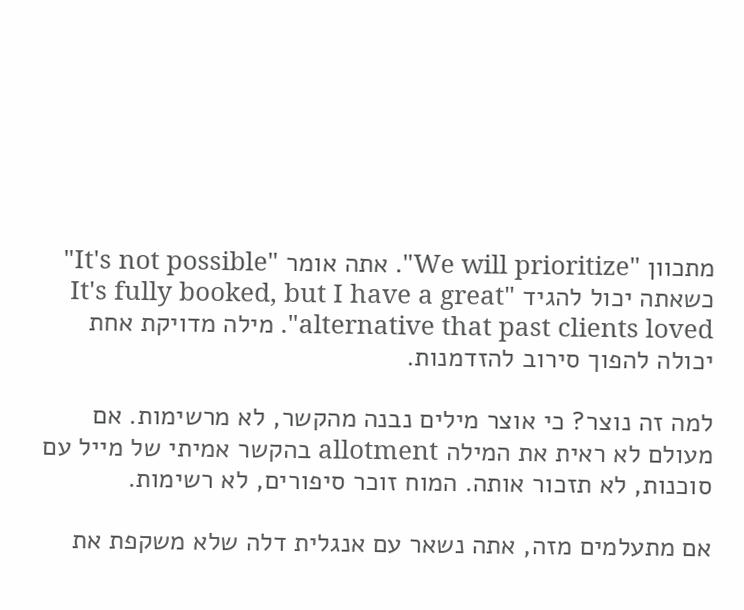מתכוון "We will prioritize". אתה אומר "It's not possible" כשאתה יכול להגיד "It's fully booked, but I have a great alternative that past clients loved". מילה מדויקת אחת יכולה להפוך סירוב להזדמנות.

למה זה נוצר? כי אוצר מילים נבנה מהקשר, לא מרשימות. אם מעולם לא ראית את המילה allotment בהקשר אמיתי של מייל עם סוכנות, לא תזכור אותה. המוח זוכר סיפורים, לא רשימות.

אם מתעלמים מזה, אתה נשאר עם אנגלית דלה שלא משקפת את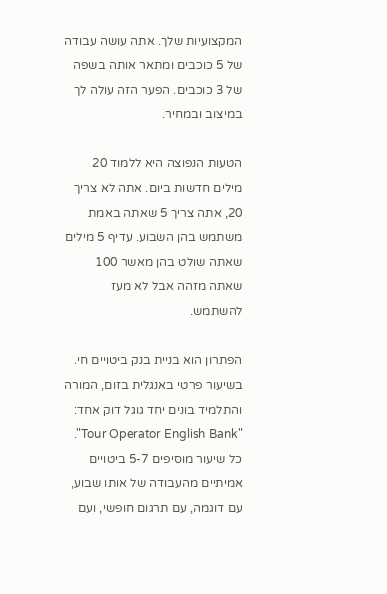המקצועיות שלך. אתה עושה עבודה של 5 כוכבים ומתאר אותה בשפה של 3 כוכבים. הפער הזה עולה לך במיצוב ובמחיר.

הטעות הנפוצה היא ללמוד 20 מילים חדשות ביום. אתה לא צריך 20, אתה צריך 5 שאתה באמת משתמש בהן השבוע. עדיף 5 מילים שאתה שולט בהן מאשר 100 שאתה מזהה אבל לא מעז להשתמש.

הפתרון הוא בניית בנק ביטויים חי. בשיעור פרטי באנגלית בזום, המורה והתלמיד בונים יחד גוגל דוק אחד: "Tour Operator English Bank". כל שיעור מוסיפים 5-7 ביטויים אמיתיים מהעבודה של אותו שבוע, עם דוגמה, עם תרגום חופשי, ועם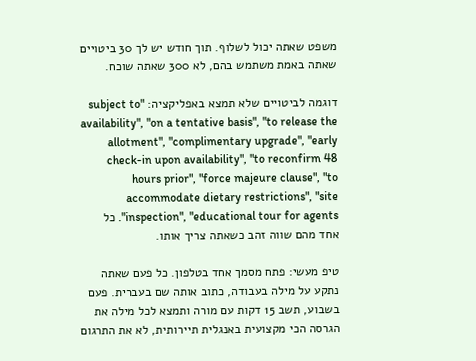משפט שאתה יכול לשלוף. תוך חודש יש לך 30 ביטויים שאתה באמת משתמש בהם, לא 300 שאתה שוכח.

דוגמה לביטויים שלא תמצא באפליקציה: "subject to availability", "on a tentative basis", "to release the allotment", "complimentary upgrade", "early check-in upon availability", "to reconfirm 48 hours prior", "force majeure clause", "to accommodate dietary restrictions", "site inspection", "educational tour for agents". כל אחד מהם שווה זהב כשאתה צריך אותו.

טיפ מעשי: פתח מסמך אחד בטלפון. כל פעם שאתה נתקע על מילה בעבודה, כתוב אותה שם בעברית. פעם בשבוע, תשב 15 דקות עם מורה ותמצא לכל מילה את הגרסה הכי מקצועית באנגלית תיירותית, לא את התרגום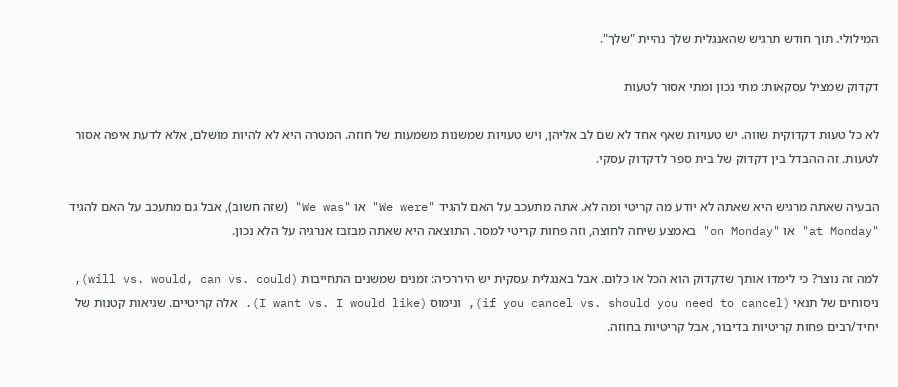המילולי. תוך חודש תרגיש שהאנגלית שלך נהיית "שלך".

דקדוק שמציל עסקאות: מתי נכון ומתי אסור לטעות

לא כל טעות דקדוקית שווה. יש טעויות שאף אחד לא שם לב אליהן, ויש טעויות שמשנות משמעות של חוזה. המטרה היא לא להיות מושלם, אלא לדעת איפה אסור לטעות. זה ההבדל בין דקדוק של בית ספר לדקדוק עסקי.

הבעיה שאתה מרגיש היא שאתה לא יודע מה קריטי ומה לא. אתה מתעכב על האם להגיד "We were" או "We was" (שזה חשוב), אבל גם מתעכב על האם להגיד "at Monday" או "on Monday" באמצע שיחה לחוצה, וזה פחות קריטי למסר. התוצאה היא שאתה מבזבז אנרגיה על הלא נכון.

למה זה נוצר? כי לימדו אותך שדקדוק הוא הכל או כלום. אבל באנגלית עסקית יש היררכיה: זמנים שמשנים התחייבות (will vs. would, can vs. could), ניסוחים של תנאי (if you cancel vs. should you need to cancel), ונימוס (I want vs. I would like). אלה קריטיים. שגיאות קטנות של יחיד/רבים פחות קריטיות בדיבור, אבל קריטיות בחוזה.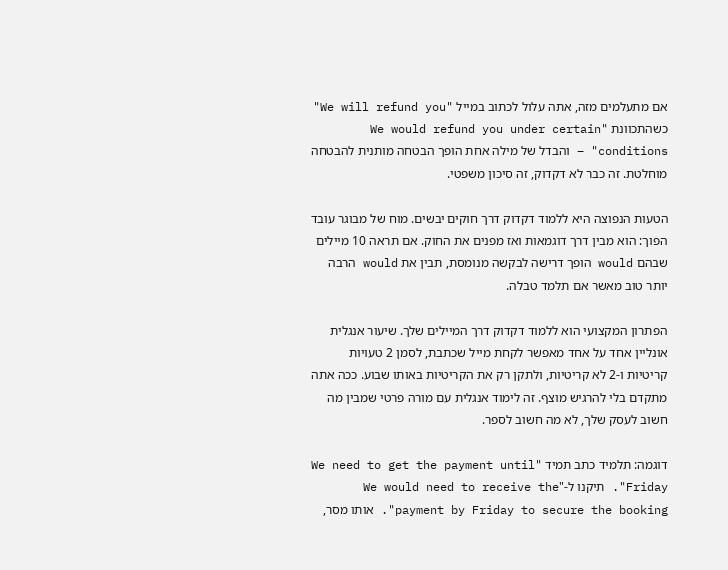אם מתעלמים מזה, אתה עלול לכתוב במייל "We will refund you" כשהתכוונת "We would refund you under certain conditions" – והבדל של מילה אחת הופך הבטחה מותנית להבטחה מוחלטת. זה כבר לא דקדוק, זה סיכון משפטי.

הטעות הנפוצה היא ללמוד דקדוק דרך חוקים יבשים. מוח של מבוגר עובד הפוך: הוא מבין דרך דוגמאות ואז מפנים את החוק. אם תראה 10 מיילים שבהם would הופך דרישה לבקשה מנומסת, תבין את would הרבה יותר טוב מאשר אם תלמד טבלה.

הפתרון המקצועי הוא ללמוד דקדוק דרך המיילים שלך. שיעור אנגלית אונליין אחד על אחד מאפשר לקחת מייל שכתבת, לסמן 2 טעויות קריטיות ו-2 לא קריטיות, ולתקן רק את הקריטיות באותו שבוע. ככה אתה מתקדם בלי להרגיש מוצף. זה לימוד אנגלית עם מורה פרטי שמבין מה חשוב לעסק שלך, לא מה חשוב לספר.

דוגמה: תלמיד כתב תמיד "We need to get the payment until Friday". תיקנו ל-"We would need to receive the payment by Friday to secure the booking". אותו מסר,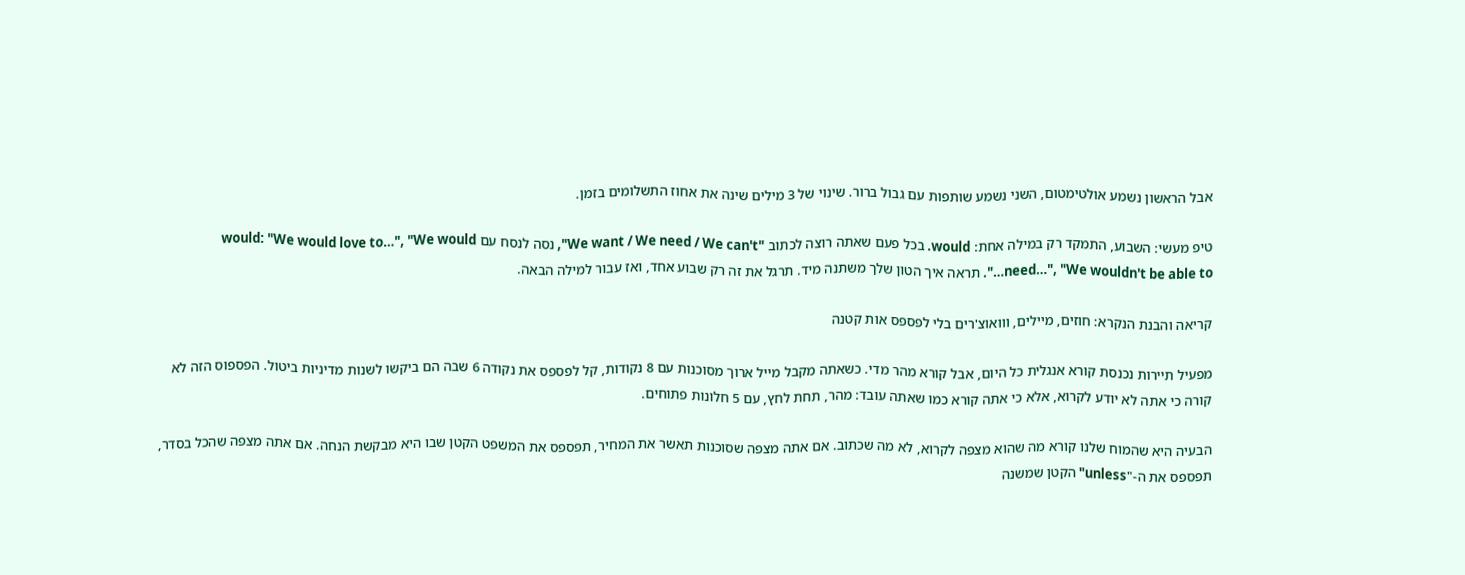אבל הראשון נשמע אולטימטום, השני נשמע שותפות עם גבול ברור. שינוי של 3 מילים שינה את אחוז התשלומים בזמן.

טיפ מעשי: השבוע, התמקד רק במילה אחת: would. בכל פעם שאתה רוצה לכתוב "We want / We need / We can't", נסה לנסח עם would: "We would love to…", "We would need…", "We wouldn't be able to…". תראה איך הטון שלך משתנה מיד. תרגל את זה רק שבוע אחד, ואז עבור למילה הבאה.

קריאה והבנת הנקרא: חוזים, מיילים, ווואוצ'רים בלי לפספס אות קטנה

מפעיל תיירות נכנסת קורא אנגלית כל היום, אבל קורא מהר מדי. כשאתה מקבל מייל ארוך מסוכנות עם 8 נקודות, קל לפספס את נקודה 6 שבה הם ביקשו לשנות מדיניות ביטול. הפספוס הזה לא קורה כי אתה לא יודע לקרוא, אלא כי אתה קורא כמו שאתה עובד: מהר, תחת לחץ, עם 5 חלונות פתוחים.

הבעיה היא שהמוח שלנו קורא מה שהוא מצפה לקרוא, לא מה שכתוב. אם אתה מצפה שסוכנות תאשר את המחיר, תפספס את המשפט הקטן שבו היא מבקשת הנחה. אם אתה מצפה שהכל בסדר, תפספס את ה-"unless" הקטן שמשנה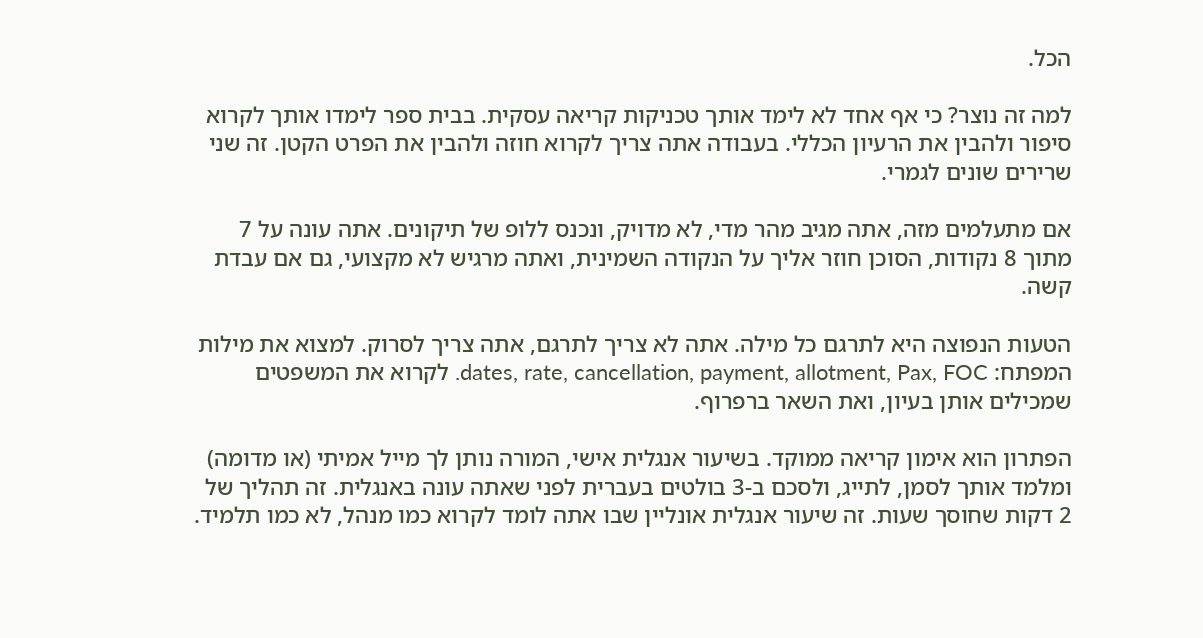הכל.

למה זה נוצר? כי אף אחד לא לימד אותך טכניקות קריאה עסקית. בבית ספר לימדו אותך לקרוא סיפור ולהבין את הרעיון הכללי. בעבודה אתה צריך לקרוא חוזה ולהבין את הפרט הקטן. זה שני שרירים שונים לגמרי.

אם מתעלמים מזה, אתה מגיב מהר מדי, לא מדויק, ונכנס ללופ של תיקונים. אתה עונה על 7 מתוך 8 נקודות, הסוכן חוזר אליך על הנקודה השמינית, ואתה מרגיש לא מקצועי, גם אם עבדת קשה.

הטעות הנפוצה היא לתרגם כל מילה. אתה לא צריך לתרגם, אתה צריך לסרוק. למצוא את מילות המפתח: dates, rate, cancellation, payment, allotment, Pax, FOC. לקרוא את המשפטים שמכילים אותן בעיון, ואת השאר ברפרוף.

הפתרון הוא אימון קריאה ממוקד. בשיעור אנגלית אישי, המורה נותן לך מייל אמיתי (או מדומה) ומלמד אותך לסמן, לתייג, ולסכם ב-3 בולטים בעברית לפני שאתה עונה באנגלית. זה תהליך של 2 דקות שחוסך שעות. זה שיעור אנגלית אונליין שבו אתה לומד לקרוא כמו מנהל, לא כמו תלמיד.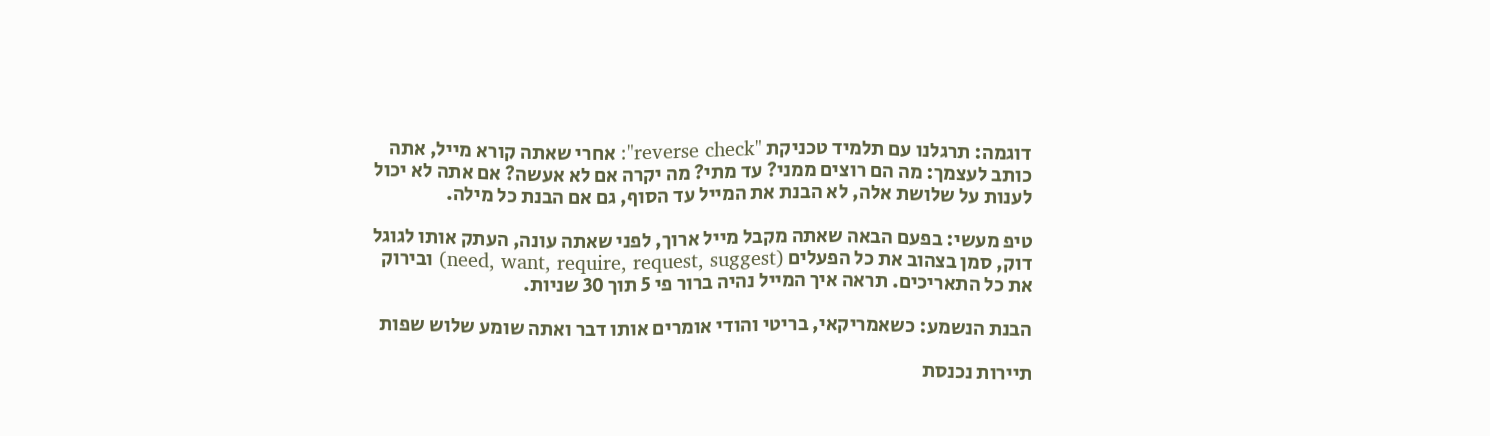דוגמה: תרגלנו עם תלמיד טכניקת "reverse check": אחרי שאתה קורא מייל, אתה כותב לעצמך: מה הם רוצים ממני? עד מתי? מה יקרה אם לא אעשה? אם אתה לא יכול לענות על שלושת אלה, לא הבנת את המייל עד הסוף, גם אם הבנת כל מילה.

טיפ מעשי: בפעם הבאה שאתה מקבל מייל ארוך, לפני שאתה עונה, העתק אותו לגוגל דוק, סמן בצהוב את כל הפעלים (need, want, require, request, suggest) ובירוק את כל התאריכים. תראה איך המייל נהיה ברור פי 5 תוך 30 שניות.

הבנת הנשמע: כשאמריקאי, בריטי והודי אומרים אותו דבר ואתה שומע שלוש שפות

תיירות נכנסת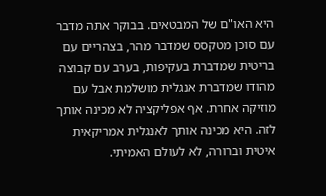היא האו"ם של המבטאים. בבוקר אתה מדבר עם סוכן מטקסס שמדבר מהר, בצהריים עם בריטית שמדברת בעקיפות, בערב עם קבוצה מהודו שמדברת אנגלית מושלמת אבל עם מוזיקה אחרת. אף אפליקציה לא מכינה אותך לזה. היא מכינה אותך לאנגלית אמריקאית איטית וברורה, לא לעולם האמיתי.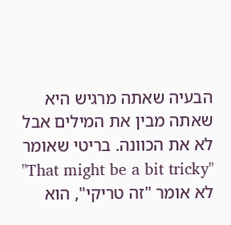הבעיה שאתה מרגיש היא שאתה מבין את המילים אבל לא את הכוונה. בריטי שאומר "That might be a bit tricky" לא אומר "זה טריקי", הוא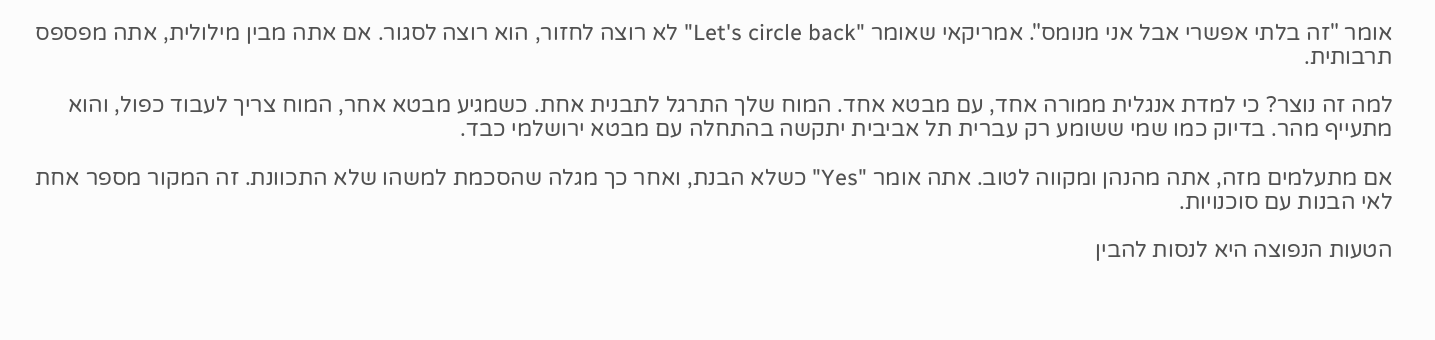אומר "זה בלתי אפשרי אבל אני מנומס". אמריקאי שאומר "Let's circle back" לא רוצה לחזור, הוא רוצה לסגור. אם אתה מבין מילולית, אתה מפספס תרבותית.

למה זה נוצר? כי למדת אנגלית ממורה אחד, עם מבטא אחד. המוח שלך התרגל לתבנית אחת. כשמגיע מבטא אחר, המוח צריך לעבוד כפול, והוא מתעייף מהר. בדיוק כמו שמי ששומע רק עברית תל אביבית יתקשה בהתחלה עם מבטא ירושלמי כבד.

אם מתעלמים מזה, אתה מהנהן ומקווה לטוב. אתה אומר "Yes" כשלא הבנת, ואחר כך מגלה שהסכמת למשהו שלא התכוונת. זה המקור מספר אחת לאי הבנות עם סוכנויות.

הטעות הנפוצה היא לנסות להבין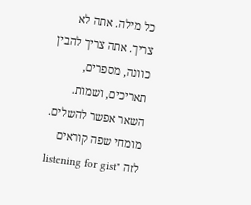כל מילה. אתה לא צריך. אתה צריך להבין כוונה, מספרים, תאריכים, ושמות. השאר אפשר להשלים. מומחי שפה קוראים לזה "listening for gist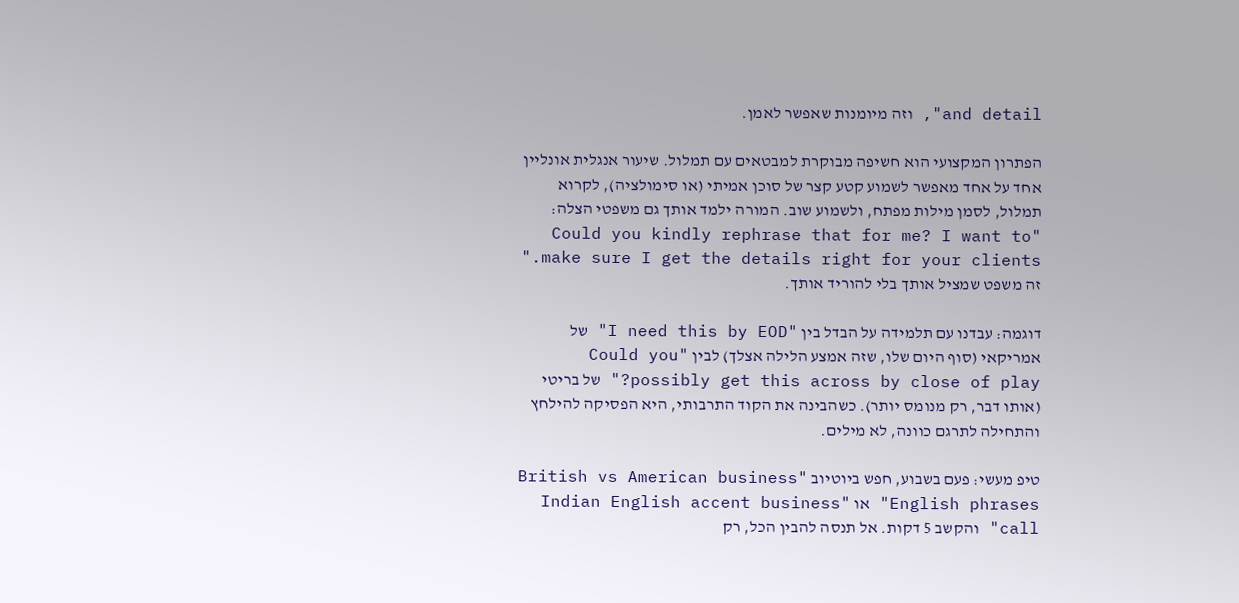and detail", וזה מיומנות שאפשר לאמן.

הפתרון המקצועי הוא חשיפה מבוקרת למבטאים עם תמלול. שיעור אנגלית אונליין אחד על אחד מאפשר לשמוע קטע קצר של סוכן אמיתי (או סימולציה), לקרוא תמלול, לסמן מילות מפתח, ולשמוע שוב. המורה ילמד אותך גם משפטי הצלה: "Could you kindly rephrase that for me? I want to make sure I get the details right for your clients." זה משפט שמציל אותך בלי להוריד אותך.

דוגמה: עבדנו עם תלמידה על הבדל בין "I need this by EOD" של אמריקאי (סוף היום שלו, שזה אמצע הלילה אצלך) לבין "Could you possibly get this across by close of play?" של בריטי (אותו דבר, רק מנומס יותר). כשהבינה את הקוד התרבותי, היא הפסיקה להילחץ והתחילה לתרגם כוונה, לא מילים.

טיפ מעשי: פעם בשבוע, חפש ביוטיוב "British vs American business English phrases" או "Indian English accent business call" והקשב 5 דקות. אל תנסה להבין הכל, רק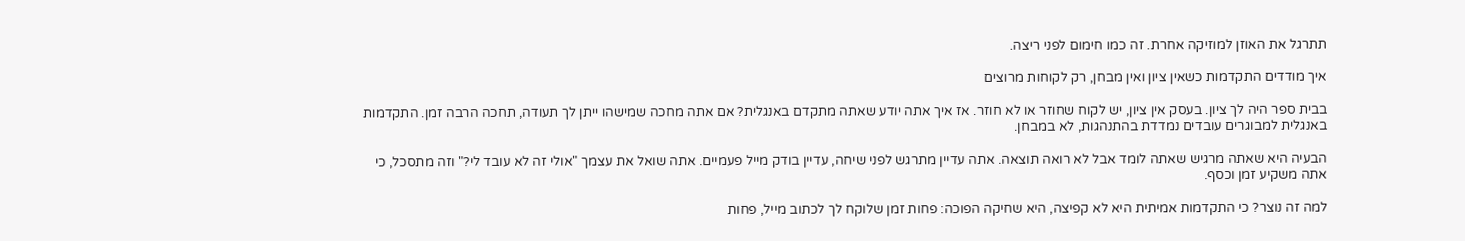תתרגל את האוזן למוזיקה אחרת. זה כמו חימום לפני ריצה.

איך מודדים התקדמות כשאין ציון ואין מבחן, רק לקוחות מרוצים

בבית ספר היה לך ציון. בעסק אין ציון, יש לקוח שחוזר או לא חוזר. אז איך אתה יודע שאתה מתקדם באנגלית? אם אתה מחכה שמישהו ייתן לך תעודה, תחכה הרבה זמן. התקדמות באנגלית למבוגרים עובדים נמדדת בהתנהגות, לא במבחן.

הבעיה היא שאתה מרגיש שאתה לומד אבל לא רואה תוצאה. אתה עדיין מתרגש לפני שיחה, עדיין בודק מייל פעמיים. אתה שואל את עצמך "אולי זה לא עובד לי?" וזה מתסכל, כי אתה משקיע זמן וכסף.

למה זה נוצר? כי התקדמות אמיתית היא לא קפיצה, היא שחיקה הפוכה: פחות זמן שלוקח לך לכתוב מייל, פחות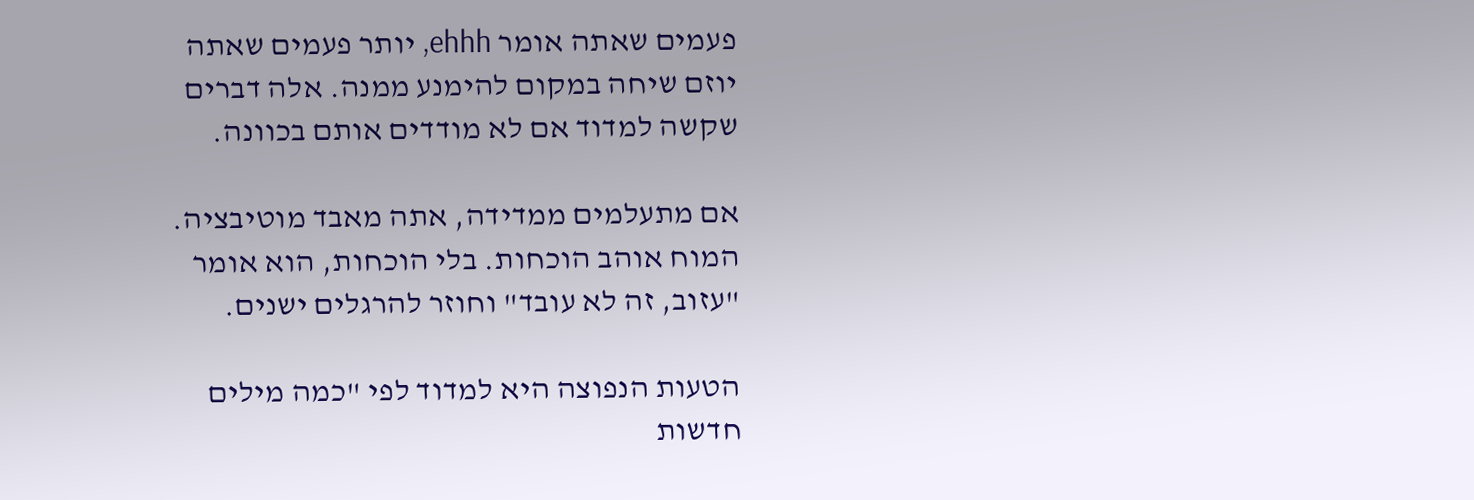פעמים שאתה אומר ehhh, יותר פעמים שאתה יוזם שיחה במקום להימנע ממנה. אלה דברים שקשה למדוד אם לא מודדים אותם בכוונה.

אם מתעלמים ממדידה, אתה מאבד מוטיבציה. המוח אוהב הוכחות. בלי הוכחות, הוא אומר "עזוב, זה לא עובד" וחוזר להרגלים ישנים.

הטעות הנפוצה היא למדוד לפי "כמה מילים חדשות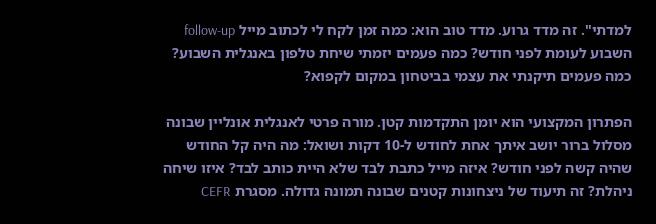למדתי". זה מדד גרוע. מדד טוב הוא: כמה זמן לקח לי לכתוב מייל follow-up השבוע לעומת לפני חודש? כמה פעמים יזמתי שיחת טלפון באנגלית השבוע? כמה פעמים תיקנתי את עצמי בביטחון במקום לקפוא?

הפתרון המקצועי הוא יומן התקדמות קטן. מורה פרטי לאנגלית אונליין שבונה מסלול ברור יושב איתך אחת לחודש ל-10 דקות ושואל: מה היה קל החודש שהיה קשה לפני חודש? איזה מייל כתבת לבד שלא היית כותב לבד? איזו שיחה ניהלת? זה תיעוד של ניצחונות קטנים שבונה תמונה גדולה. מסגרת CEFR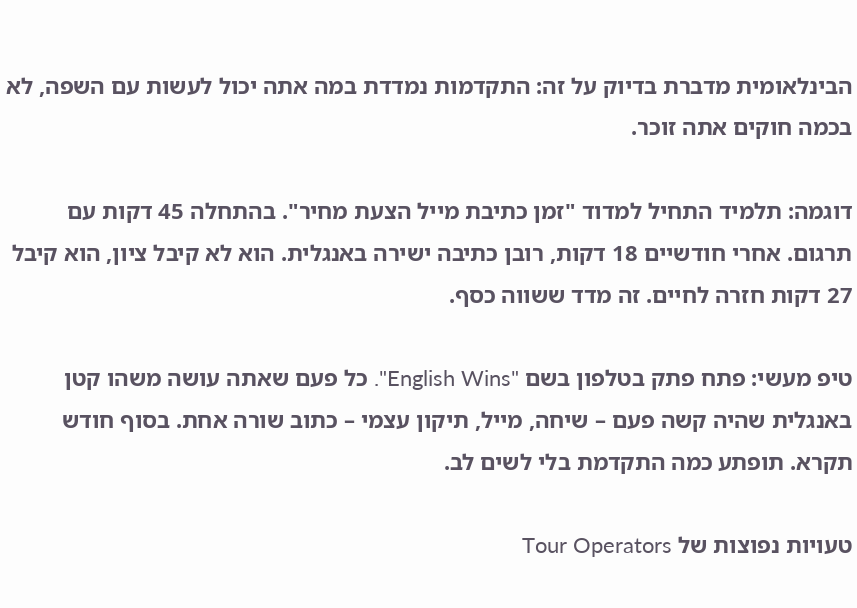הבינלאומית מדברת בדיוק על זה: התקדמות נמדדת במה אתה יכול לעשות עם השפה, לא בכמה חוקים אתה זוכר.

דוגמה: תלמיד התחיל למדוד "זמן כתיבת מייל הצעת מחיר". בהתחלה 45 דקות עם תרגום. אחרי חודשיים 18 דקות, רובן כתיבה ישירה באנגלית. הוא לא קיבל ציון, הוא קיבל 27 דקות חזרה לחיים. זה מדד ששווה כסף.

טיפ מעשי: פתח פתק בטלפון בשם "English Wins". כל פעם שאתה עושה משהו קטן באנגלית שהיה קשה פעם – שיחה, מייל, תיקון עצמי – כתוב שורה אחת. בסוף חודש תקרא. תופתע כמה התקדמת בלי לשים לב.

טעויות נפוצות של Tour Operators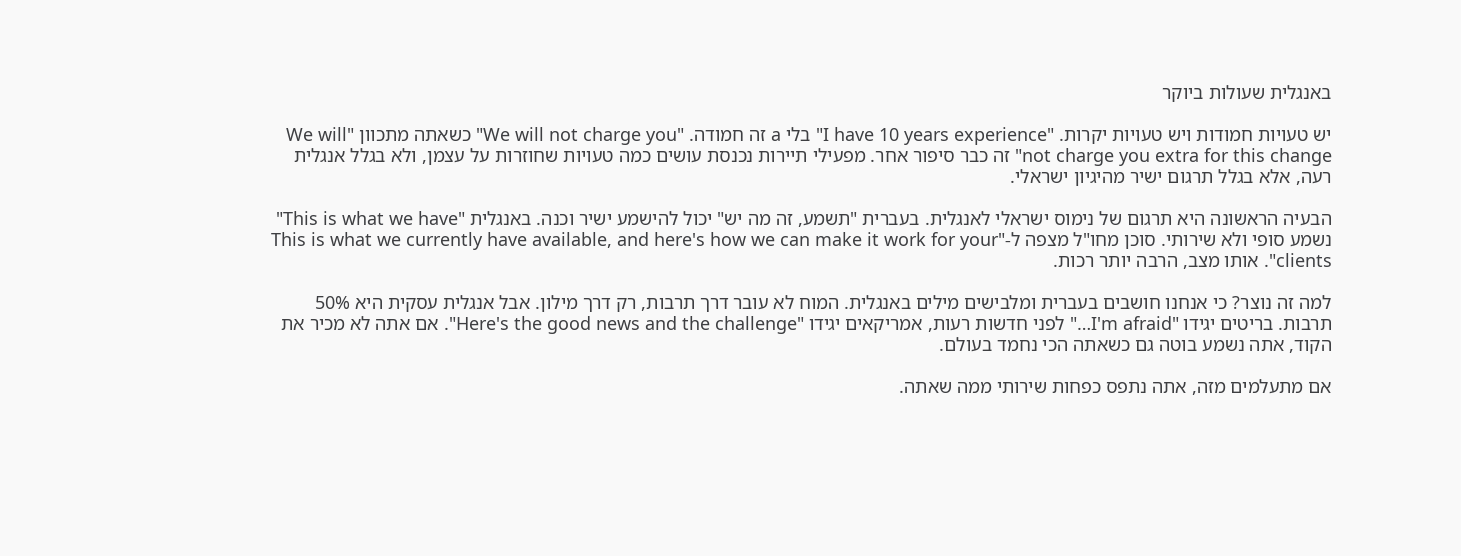באנגלית שעולות ביוקר

יש טעויות חמודות ויש טעויות יקרות. "I have 10 years experience" בלי a זה חמודה. "We will not charge you" כשאתה מתכוון "We will not charge you extra for this change" זה כבר סיפור אחר. מפעילי תיירות נכנסת עושים כמה טעויות שחוזרות על עצמן, ולא בגלל אנגלית רעה, אלא בגלל תרגום ישיר מהיגיון ישראלי.

הבעיה הראשונה היא תרגום של נימוס ישראלי לאנגלית. בעברית "תשמע, זה מה יש" יכול להישמע ישיר וכנה. באנגלית "This is what we have" נשמע סופי ולא שירותי. סוכן מחו"ל מצפה ל-"This is what we currently have available, and here's how we can make it work for your clients". אותו מצב, הרבה יותר רכות.

למה זה נוצר? כי אנחנו חושבים בעברית ומלבישים מילים באנגלית. המוח לא עובר דרך תרבות, רק דרך מילון. אבל אנגלית עסקית היא 50% תרבות. בריטים יגידו "I'm afraid…" לפני חדשות רעות, אמריקאים יגידו "Here's the good news and the challenge". אם אתה לא מכיר את הקוד, אתה נשמע בוטה גם כשאתה הכי נחמד בעולם.

אם מתעלמים מזה, אתה נתפס כפחות שירותי ממה שאתה.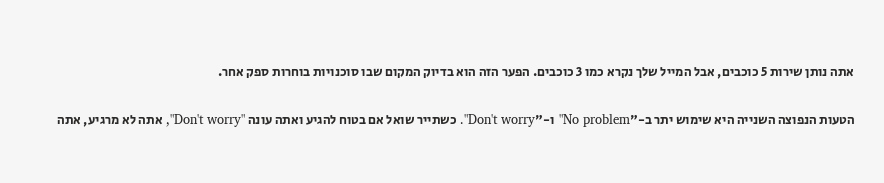אתה נותן שירות 5 כוכבים, אבל המייל שלך נקרא כמו 3 כוכבים. הפער הזה הוא בדיוק המקום שבו סוכנויות בוחרות ספק אחר.

הטעות הנפוצה השנייה היא שימוש יתר ב-"No problem" ו-"Don't worry". כשתייר שואל אם בטוח להגיע ואתה עונה "Don't worry", אתה לא מרגיע, אתה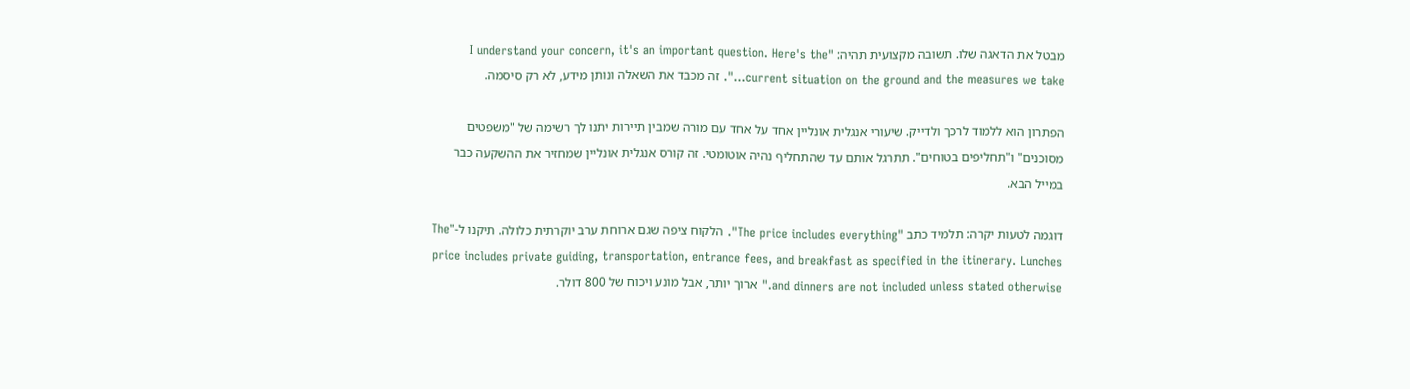מבטל את הדאגה שלו. תשובה מקצועית תהיה: "I understand your concern, it's an important question. Here's the current situation on the ground and the measures we take…". זה מכבד את השאלה ונותן מידע, לא רק סיסמה.

הפתרון הוא ללמוד לרכך ולדייק. שיעורי אנגלית אונליין אחד על אחד עם מורה שמבין תיירות יתנו לך רשימה של "משפטים מסוכנים" ו"תחליפים בטוחים". תתרגל אותם עד שהתחליף נהיה אוטומטי. זה קורס אנגלית אונליין שמחזיר את ההשקעה כבר במייל הבא.

דוגמה לטעות יקרה: תלמיד כתב "The price includes everything". הלקוח ציפה שגם ארוחת ערב יוקרתית כלולה. תיקנו ל-"The price includes private guiding, transportation, entrance fees, and breakfast as specified in the itinerary. Lunches and dinners are not included unless stated otherwise." ארוך יותר, אבל מונע ויכוח של 800 דולר.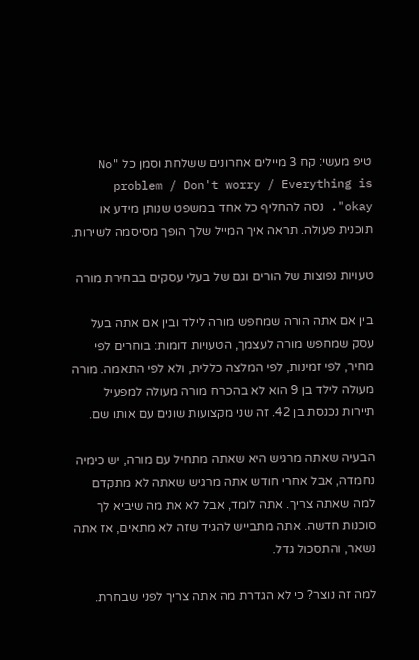טיפ מעשי: קח 3 מיילים אחרונים ששלחת וסמן כל "No problem / Don't worry / Everything is okay". נסה להחליף כל אחד במשפט שנותן מידע או תוכנית פעולה. תראה איך המייל שלך הופך מסיסמה לשירות.

טעויות נפוצות של הורים וגם של בעלי עסקים בבחירת מורה

בין אם אתה הורה שמחפש מורה לילד ובין אם אתה בעל עסק שמחפש מורה לעצמך, הטעויות דומות: בוחרים לפי מחיר, לפי זמינות, לפי המלצה כללית, ולא לפי התאמה. מורה מעולה לילד בן 9 הוא לא בהכרח מורה מעולה למפעיל תיירות נכנסת בן 42. זה שני מקצועות שונים עם אותו שם.

הבעיה שאתה מרגיש היא שאתה מתחיל עם מורה, יש כימיה נחמדה, אבל אחרי חודש אתה מרגיש שאתה לא מתקדם למה שאתה צריך. אתה לומד, אבל לא את מה שיביא לך סוכנות חדשה. אתה מתבייש להגיד שזה לא מתאים, אז אתה נשאר, והתסכול גדל.

למה זה נוצר? כי לא הגדרת מה אתה צריך לפני שבחרת.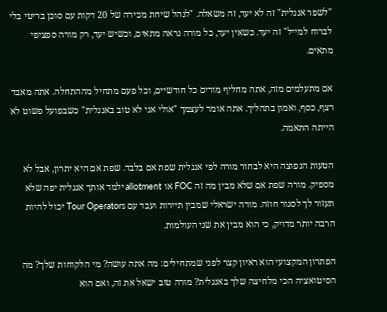"לשפר אנגלית" זה לא יעד, זה משאלה. "לנהל שיחת מכירה של 20 דקות עם סוכן בריטי בלי לברוח למייל" זה יעד. כשאין יעד, כל מורה נראה מתאים, וכשיש יעד, רק מורה ספציפי מתאים.

אם מתעלמים מזה, אתה מחליף מורים כל חודשיים, וכל פעם מתחיל מההתחלה. אתה מאבד רצף, כסף, ואמון בתהליך. אתה אומר לעצמך "אולי אני לא טוב באנגלית" כשבפועל פשוט לא הייתה התאמה.

הטעות הנפוצה היא לבחור מורה לפי אנגלית שפת אם בלבד. שפת אם היא יתרון, אבל לא מספיק. מורה שפת אם שלא מבין מה זה FOC או allotment ילמד אותך אנגלית יפה שלא תעזור לך לסגור חוזה. מורה ישראלי שמבין תיירות ועבד עם Tour Operators יכול להיות הרבה יותר מדויק, כי הוא מבין את שני העולמות.

הפתרון המקצועי הוא ראיון קצר לפני שמתחילים: מה אתה עושה? מי הלקוחות שלך? מה הסיטואציה הכי מלחיצה שלך באנגלית? מורה טוב ישאל את זה, ואם הוא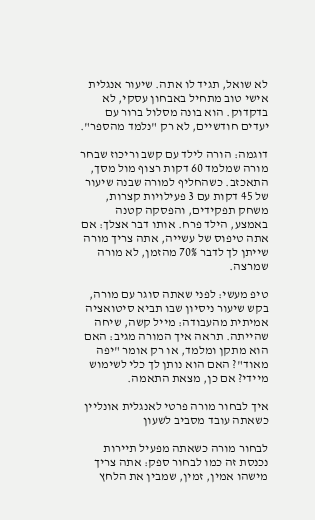לא שואל, תגיד לו אתה. שיעור אנגלית אישי טוב מתחיל באבחון עסקי, לא בדקדוק. הוא בונה מסלול ברור עם יעדים חודשיים, לא רק "נלמד מהספר".

דוגמה: הורה לילד עם קשב וריכוז שבחר מורה שמלמד 60 דקות רצוף מול מסך, התאכזב. כשהחליף למורה שבנה שיעור של 45 דקות עם 3 פעילויות קצרות, משחק תפקידים, והפסקה קטנה באמצע, הילד פרח. אותו דבר אצלך: אם אתה טיפוס של עשייה, אתה צריך מורה שייתן לך לדבר 70% מהזמן, לא מורה שמרצה.

טיפ מעשי: לפני שאתה סוגר עם מורה, בקש שיעור ניסיון שבו תביא סיטואציה אמיתית מהעבודה: מייל קשה, שיחה שהייתה. תראה איך המורה מגיב: האם הוא מתקן ומלמד, או רק אומר "יפה מאוד"? האם הוא נותן לך כלי לשימוש מיידי? אם כן, מצאת התאמה.

איך לבחור מורה פרטי לאנגלית אונליין כשאתה עובד מסביב לשעון

לבחור מורה כשאתה מפעיל תיירות נכנסת זה כמו לבחור ספק: אתה צריך מישהו אמין, זמין, שמבין את הלחץ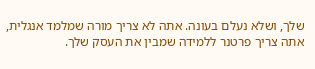שלך, ושלא נעלם בעונה. אתה לא צריך מורה שמלמד אנגלית, אתה צריך פרטנר ללמידה שמבין את העסק שלך.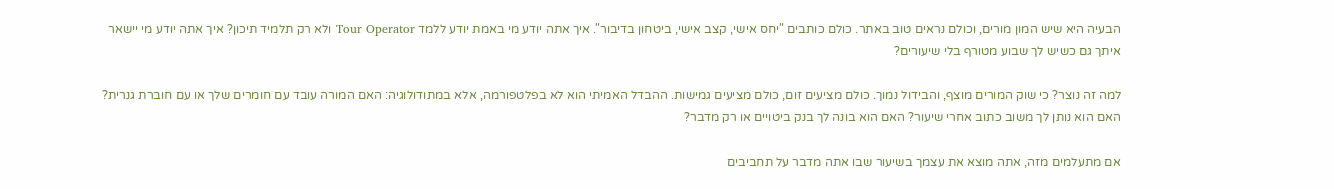הבעיה היא שיש המון מורים, וכולם נראים טוב באתר. כולם כותבים "יחס אישי, קצב אישי, ביטחון בדיבור". איך אתה יודע מי באמת יודע ללמד Tour Operator ולא רק תלמיד תיכון? איך אתה יודע מי יישאר איתך גם כשיש לך שבוע מטורף בלי שיעורים?

למה זה נוצר? כי שוק המורים מוצף, והבידול נמוך. כולם מציעים זום, כולם מציעים גמישות. ההבדל האמיתי הוא לא בפלטפורמה, אלא במתודולוגיה: האם המורה עובד עם חומרים שלך או עם חוברת גנרית? האם הוא נותן לך משוב כתוב אחרי שיעור? האם הוא בונה לך בנק ביטויים או רק מדבר?

אם מתעלמים מזה, אתה מוצא את עצמך בשיעור שבו אתה מדבר על תחביבים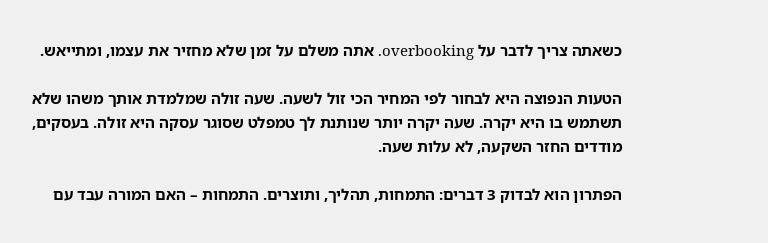כשאתה צריך לדבר על overbooking. אתה משלם על זמן שלא מחזיר את עצמו, ומתייאש.

הטעות הנפוצה היא לבחור לפי המחיר הכי זול לשעה. שעה זולה שמלמדת אותך משהו שלא תשתמש בו היא יקרה. שעה יקרה יותר שנותנת לך טמפלט שסוגר עסקה היא זולה. בעסקים, מודדים החזר השקעה, לא עלות שעה.

הפתרון הוא לבדוק 3 דברים: התמחות, תהליך, ותוצרים. התמחות – האם המורה עבד עם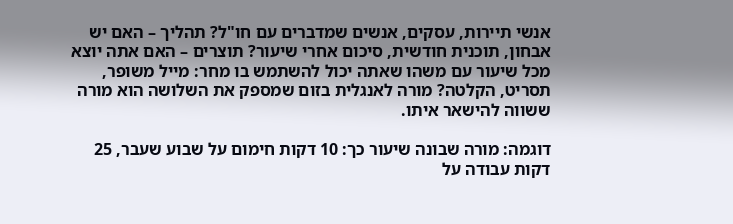אנשי תיירות, עסקים, אנשים שמדברים עם חו"ל? תהליך – האם יש אבחון, תוכנית חודשית, סיכום אחרי שיעור? תוצרים – האם אתה יוצא מכל שיעור עם משהו שאתה יכול להשתמש בו מחר: מייל משופר, תסריט, הקלטה? מורה לאנגלית בזום שמספק את השלושה הוא מורה ששווה להישאר איתו.

דוגמה: מורה שבונה שיעור כך: 10 דקות חימום על שבוע שעבר, 25 דקות עבודה על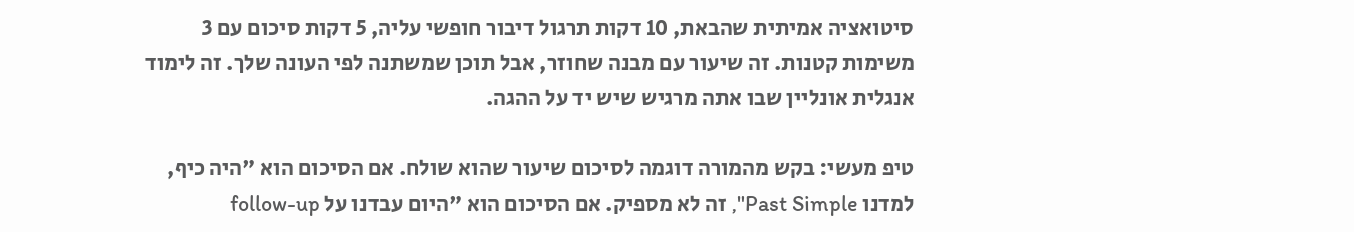סיטואציה אמיתית שהבאת, 10 דקות תרגול דיבור חופשי עליה, 5 דקות סיכום עם 3 משימות קטנות. זה שיעור עם מבנה שחוזר, אבל תוכן שמשתנה לפי העונה שלך. זה לימוד אנגלית אונליין שבו אתה מרגיש שיש יד על ההגה.

טיפ מעשי: בקש מהמורה דוגמה לסיכום שיעור שהוא שולח. אם הסיכום הוא "היה כיף, למדנו Past Simple", זה לא מספיק. אם הסיכום הוא "היום עבדנו על follow-up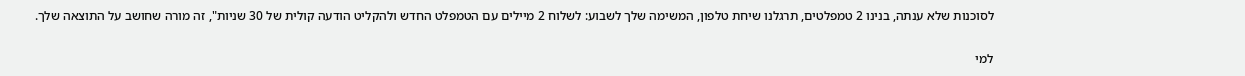לסוכנות שלא ענתה, בנינו 2 טמפלטים, תרגלנו שיחת טלפון, המשימה שלך לשבוע: לשלוח 2 מיילים עם הטמפלט החדש ולהקליט הודעה קולית של 30 שניות", זה מורה שחושב על התוצאה שלך.

למי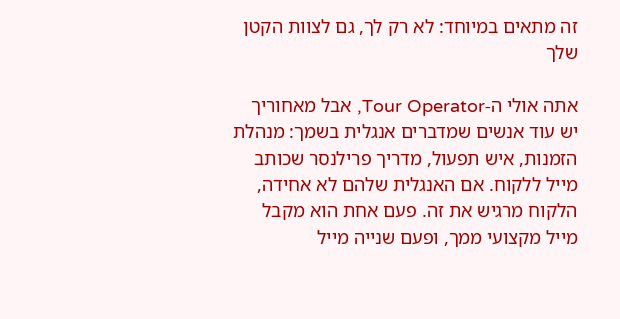זה מתאים במיוחד: לא רק לך, גם לצוות הקטן שלך

אתה אולי ה-Tour Operator, אבל מאחוריך יש עוד אנשים שמדברים אנגלית בשמך: מנהלת הזמנות, איש תפעול, מדריך פרילנסר שכותב מייל ללקוח. אם האנגלית שלהם לא אחידה, הלקוח מרגיש את זה. פעם אחת הוא מקבל מייל מקצועי ממך, ופעם שנייה מייל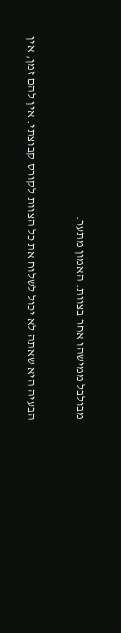מבולבל ממישהו אחר בצוות. האמון מתער.

הבעיה היא שאתה לא יכול לשלוח את כל הצוות לקורס קבוצתי. אין להם זמן, אין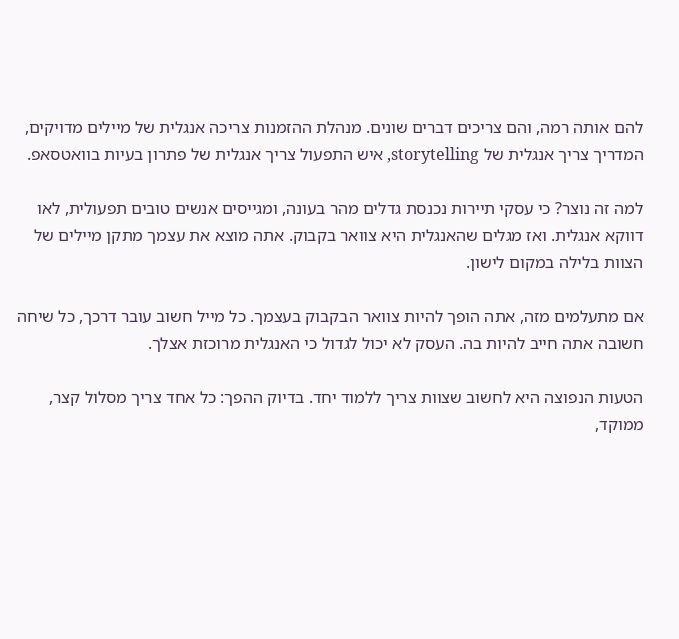להם אותה רמה, והם צריכים דברים שונים. מנהלת ההזמנות צריכה אנגלית של מיילים מדויקים, המדריך צריך אנגלית של storytelling, איש התפעול צריך אנגלית של פתרון בעיות בוואטסאפ.

למה זה נוצר? כי עסקי תיירות נכנסת גדלים מהר בעונה, ומגייסים אנשים טובים תפעולית, לאו דווקא אנגלית. ואז מגלים שהאנגלית היא צוואר בקבוק. אתה מוצא את עצמך מתקן מיילים של הצוות בלילה במקום לישון.

אם מתעלמים מזה, אתה הופך להיות צוואר הבקבוק בעצמך. כל מייל חשוב עובר דרכך, כל שיחה חשובה אתה חייב להיות בה. העסק לא יכול לגדול כי האנגלית מרוכזת אצלך.

הטעות הנפוצה היא לחשוב שצוות צריך ללמוד יחד. בדיוק ההפך: כל אחד צריך מסלול קצר, ממוקד,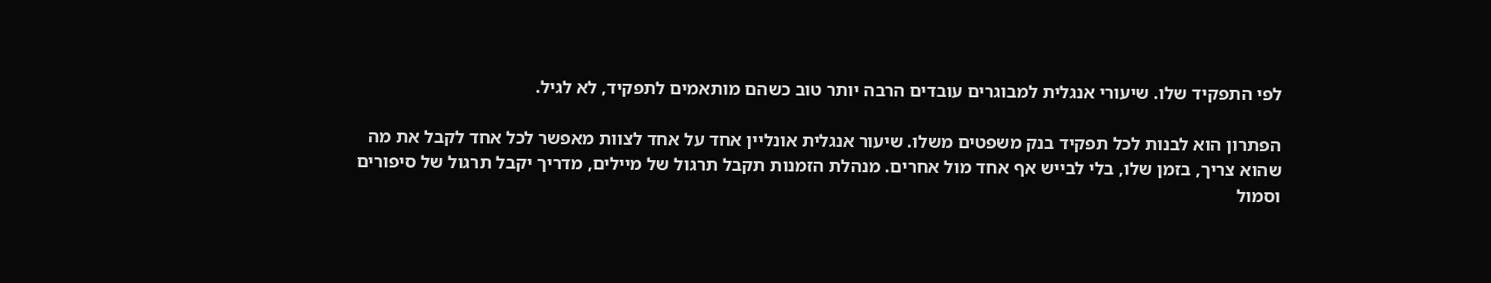לפי התפקיד שלו. שיעורי אנגלית למבוגרים עובדים הרבה יותר טוב כשהם מותאמים לתפקיד, לא לגיל.

הפתרון הוא לבנות לכל תפקיד בנק משפטים משלו. שיעור אנגלית אונליין אחד על אחד לצוות מאפשר לכל אחד לקבל את מה שהוא צריך, בזמן שלו, בלי לבייש אף אחד מול אחרים. מנהלת הזמנות תקבל תרגול של מיילים, מדריך יקבל תרגול של סיפורים וסמול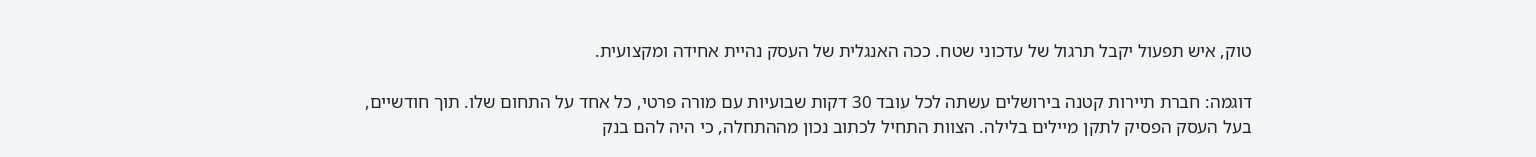טוק, איש תפעול יקבל תרגול של עדכוני שטח. ככה האנגלית של העסק נהיית אחידה ומקצועית.

דוגמה: חברת תיירות קטנה בירושלים עשתה לכל עובד 30 דקות שבועיות עם מורה פרטי, כל אחד על התחום שלו. תוך חודשיים, בעל העסק הפסיק לתקן מיילים בלילה. הצוות התחיל לכתוב נכון מההתחלה, כי היה להם בנק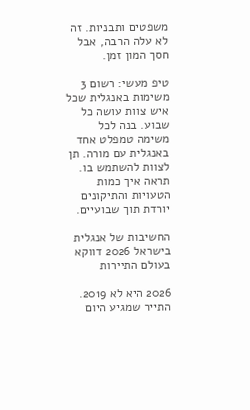משפטים ותבניות. זה לא עלה הרבה, אבל חסך המון זמן.

טיפ מעשי: רשום 3 משימות באנגלית שכל איש צוות עושה כל שבוע. בנה לכל משימה טמפלט אחד באנגלית עם מורה. תן לצוות להשתמש בו. תראה איך כמות הטעויות והתיקונים יורדת תוך שבועיים.

החשיבות של אנגלית בישראל 2026 דווקא בעולם התיירות

2026 היא לא 2019. התייר שמגיע היום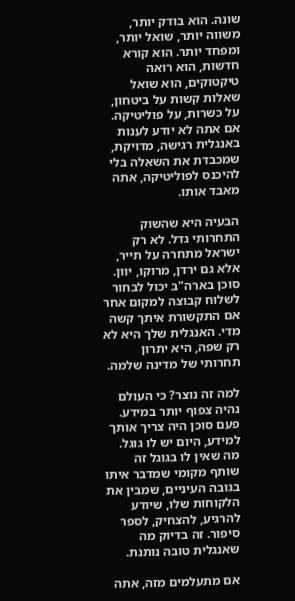שונה. הוא בודק יותר, משווה יותר, שואל יותר, ומפחד יותר. הוא קורא חדשות, הוא רואה טיקטוקים, הוא שואל שאלות קשות על ביטחון, על כשרות, על פוליטיקה. אם אתה לא יודע לענות באנגלית רגישה, מדויקת, שמכבדת את השאלה בלי להיכנס לפוליטיקה, אתה מאבד אותו.

הבעיה היא שהשוק התחרותי גדל. לא רק ישראל מתחרה על תייר, אלא גם ירדן, מרוקו, יוון. סוכן בארה"ב יכול לבחור לשלוח קבוצה למקום אחר אם התקשורת איתך קשה מדי. האנגלית שלך היא לא רק שפה, היא יתרון תחרותי של מדינה שלמה.

למה זה נוצר? כי העולם נהיה צפוף יותר במידע. פעם סוכן היה צריך אותך למידע, היום יש לו גוגל. מה שאין לו בגוגל זה שותף מקומי שמדבר איתו בגובה העיניים, שמבין את הלקוחות שלו, שיודע להרגיע, להצחיק, לספר סיפור. זה בדיוק מה שאנגלית טובה נותנת.

אם מתעלמים מזה, אתה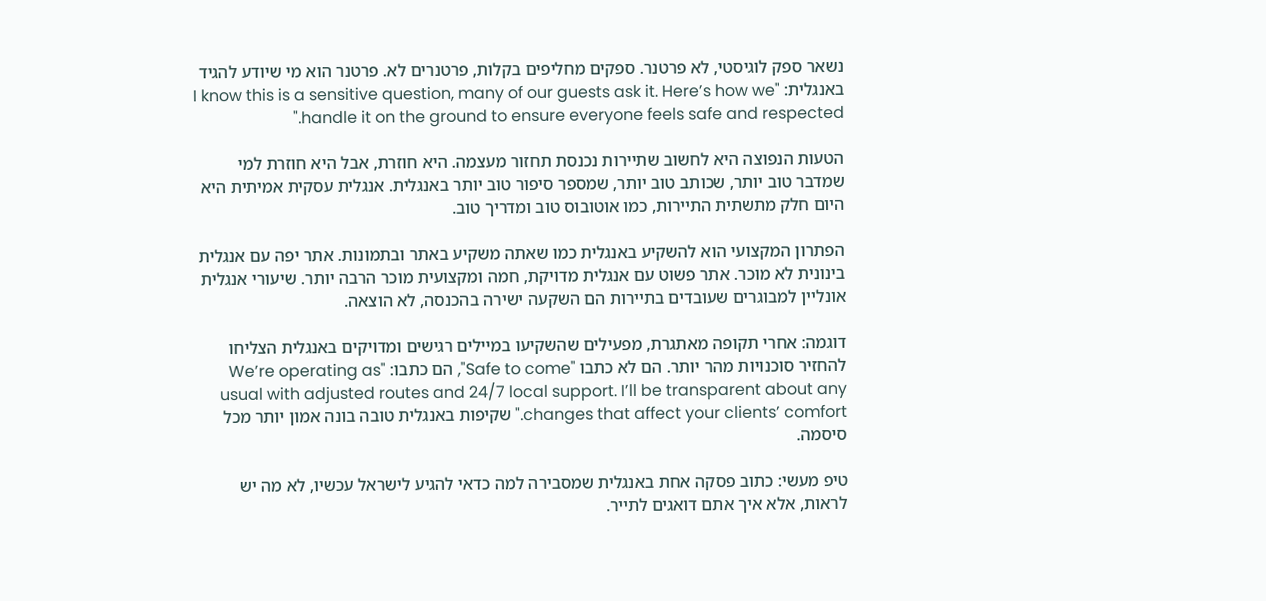נשאר ספק לוגיסטי, לא פרטנר. ספקים מחליפים בקלות, פרטנרים לא. פרטנר הוא מי שיודע להגיד באנגלית: "I know this is a sensitive question, many of our guests ask it. Here’s how we handle it on the ground to ensure everyone feels safe and respected."

הטעות הנפוצה היא לחשוב שתיירות נכנסת תחזור מעצמה. היא חוזרת, אבל היא חוזרת למי שמדבר טוב יותר, שכותב טוב יותר, שמספר סיפור טוב יותר באנגלית. אנגלית עסקית אמיתית היא היום חלק מתשתית התיירות, כמו אוטובוס טוב ומדריך טוב.

הפתרון המקצועי הוא להשקיע באנגלית כמו שאתה משקיע באתר ובתמונות. אתר יפה עם אנגלית בינונית לא מוכר. אתר פשוט עם אנגלית מדויקת, חמה ומקצועית מוכר הרבה יותר. שיעורי אנגלית אונליין למבוגרים שעובדים בתיירות הם השקעה ישירה בהכנסה, לא הוצאה.

דוגמה: אחרי תקופה מאתגרת, מפעילים שהשקיעו במיילים רגישים ומדויקים באנגלית הצליחו להחזיר סוכנויות מהר יותר. הם לא כתבו "Safe to come", הם כתבו: "We’re operating as usual with adjusted routes and 24/7 local support. I’ll be transparent about any changes that affect your clients’ comfort." שקיפות באנגלית טובה בונה אמון יותר מכל סיסמה.

טיפ מעשי: כתוב פסקה אחת באנגלית שמסבירה למה כדאי להגיע לישראל עכשיו, לא מה יש לראות, אלא איך אתם דואגים לתייר.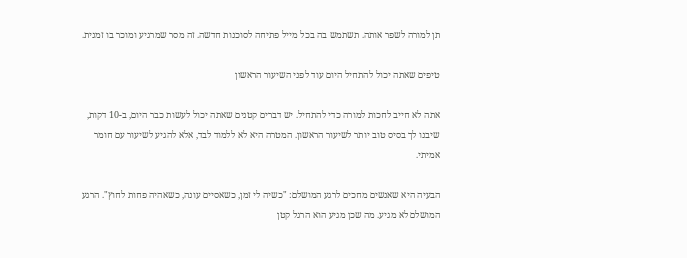תן למורה לשפר אותה. תשתמש בה בכל מייל פתיחה לסוכנות חדשה. זה מסר שמרגיע ומוכר בו זמנית.

טיפים שאתה יכול להתחיל היום עוד לפני השיעור הראשון

אתה לא חייב לחכות למורה כדי להתחיל. יש דברים קטנים שאתה יכול לעשות כבר היום, ב-10 דקות, שיבנו לך בסיס טוב יותר לשיעור הראשון. המטרה היא לא ללמוד לבד, אלא להגיע לשיעור עם חומר אמיתי.

הבעיה היא שאנשים מחכים לרגע המושלם: "כשיה לי זמן, כשאסיים עונה, כשאהיה פחות לחוץ". הרגע המושלם לא מגיע. מה שכן מגיע הוא הרגל קטן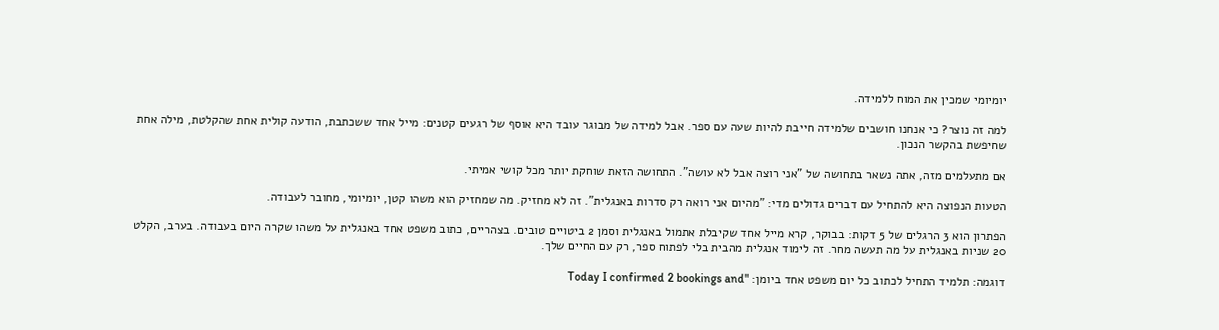יומיומי שמכין את המוח ללמידה.

למה זה נוצר? כי אנחנו חושבים שלמידה חייבת להיות שעה עם ספר. אבל למידה של מבוגר עובד היא אוסף של רגעים קטנים: מייל אחד ששכתבת, הודעה קולית אחת שהקלטת, מילה אחת שחיפשת בהקשר הנכון.

אם מתעלמים מזה, אתה נשאר בתחושה של "אני רוצה אבל לא עושה". התחושה הזאת שוחקת יותר מכל קושי אמיתי.

הטעות הנפוצה היא להתחיל עם דברים גדולים מדי: "מהיום אני רואה רק סדרות באנגלית". זה לא מחזיק. מה שמחזיק הוא משהו קטן, יומיומי, מחובר לעבודה.

הפתרון הוא 3 הרגלים של 5 דקות: בבוקר, קרא מייל אחד שקיבלת אתמול באנגלית וסמן 2 ביטויים טובים. בצהריים, כתוב משפט אחד באנגלית על משהו שקרה היום בעבודה. בערב, הקלט 20 שניות באנגלית על מה תעשה מחר. זה לימוד אנגלית מהבית בלי לפתוח ספר, רק עם החיים שלך.

דוגמה: תלמיד התחיל לכתוב כל יום משפט אחד ביומן: "Today I confirmed 2 bookings and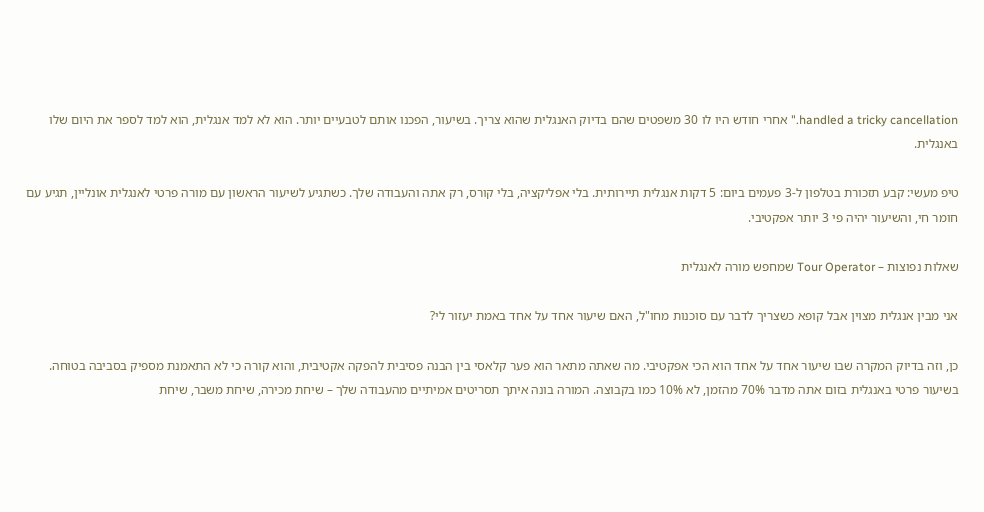handled a tricky cancellation." אחרי חודש היו לו 30 משפטים שהם בדיוק האנגלית שהוא צריך. בשיעור, הפכנו אותם לטבעיים יותר. הוא לא למד אנגלית, הוא למד לספר את היום שלו באנגלית.

טיפ מעשי: קבע תזכורת בטלפון ל-3 פעמים ביום: 5 דקות אנגלית תיירותית. בלי אפליקציה, בלי קורס, רק אתה והעבודה שלך. כשתגיע לשיעור הראשון עם מורה פרטי לאנגלית אונליין, תגיע עם חומר חי, והשיעור יהיה פי 3 יותר אפקטיבי.

שאלות נפוצות – Tour Operator שמחפש מורה לאנגלית

אני מבין אנגלית מצוין אבל קופא כשצריך לדבר עם סוכנות מחו"ל, האם שיעור אחד על אחד באמת יעזור לי?

כן, וזה בדיוק המקרה שבו שיעור אחד על אחד הוא הכי אפקטיבי. מה שאתה מתאר הוא פער קלאסי בין הבנה פסיבית להפקה אקטיבית, והוא קורה כי לא התאמנת מספיק בסביבה בטוחה. בשיעור פרטי באנגלית בזום אתה מדבר 70% מהזמן, לא 10% כמו בקבוצה. המורה בונה איתך תסריטים אמיתיים מהעבודה שלך – שיחת מכירה, שיחת משבר, שיחת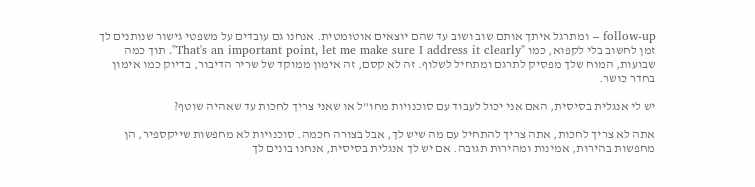follow-up – ומתרגל איתך אותם שוב ושוב עד שהם יוצאים אוטומטית. אנחנו גם עובדים על משפטי גישור שנותנים לך זמן לחשוב בלי לקפוא, כמו "That's an important point, let me make sure I address it clearly". תוך כמה שבועות, המוח שלך מפסיק לתרגם ומתחיל לשלוף. זה לא קסם, זה אימון ממוקד של שריר הדיבור, בדיוק כמו אימון בחדר כושר.

יש לי אנגלית בסיסית, האם אני יכול לעבוד עם סוכנויות מחו"ל או שאני צריך לחכות עד שאהיה שוטף?

אתה לא צריך לחכות, אתה צריך להתחיל עם מה שיש לך, אבל בצורה חכמה. סוכנויות לא מחפשות שייקספיר, הן מחפשות בהירות, אמינות ומהירות תגובה. אם יש לך אנגלית בסיסית, אנחנו בונים לך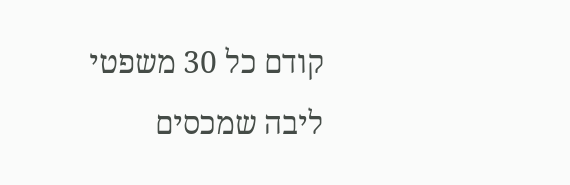קודם כל 30 משפטי ליבה שמכסים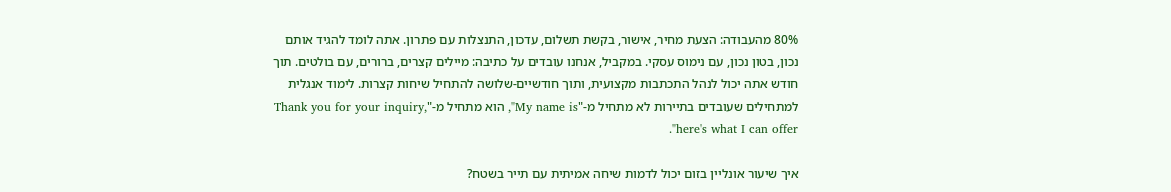80% מהעבודה: הצעת מחיר, אישור, בקשת תשלום, עדכון, התנצלות עם פתרון. אתה לומד להגיד אותם נכון, בטון נכון, עם נימוס עסקי. במקביל, אנחנו עובדים על כתיבה: מיילים קצרים, ברורים, עם בולטים. תוך חודש אתה יכול לנהל התכתבות מקצועית, ותוך חודשיים-שלושה להתחיל שיחות קצרות. לימוד אנגלית למתחילים שעובדים בתיירות לא מתחיל מ-"My name is", הוא מתחיל מ-"Thank you for your inquiry, here's what I can offer".

איך שיעור אונליין בזום יכול לדמות שיחה אמיתית עם תייר בשטח?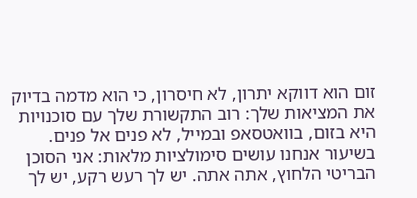זום הוא דווקא יתרון, לא חיסרון, כי הוא מדמה בדיוק את המציאות שלך: רוב התקשורת שלך עם סוכנויות היא בזום, בוואטסאפ ובמייל, לא פנים אל פנים. בשיעור אנחנו עושים סימולציות מלאות: אני הסוכן הבריטי הלחוץ, אתה אתה. יש לך רעש רקע, יש לך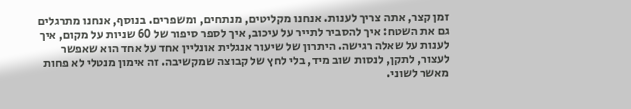זמן קצר, אתה צריך לענות. אנחנו מקליטים, מנתחים, ומשפרים. בנוסף, אנחנו מתרגלים גם את השטח: איך להסביר לתייר על עיכוב, איך לספר סיפור של 60 שניות על מקום, איך לענות על שאלה רגישה. היתרון של שיעור אנגלית אונליין אחד על אחד הוא שאפשר לעצור, לתקן, לנסות שוב מיד, בלי לחץ של קבוצה שמקשיבה. זה אימון מנטלי לא פחות מאשר לשוני.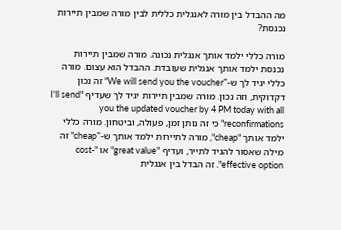מה ההבדל בין מורה לאנגלית כללית לבין מורה שמבין תיירות נכנסת?

מורה כללי ילמד אותך אנגלית נכונה. מורה שמבין תיירות נכנסת ילמד אותך אנגלית שעובדת. ההבדל הוא עצום. מורה כללי יגיד לך ש-"We will send you the voucher" זה נכון דקדוקית, וזה נכון. מורה שמבין תיירות יגיד לך שעדיף "I'll send you the updated voucher by 4 PM today with all reconfirmations" כי זה נותן זמן, פעולה, וביטחון. מורה כללי ילמד אותך "cheap", מורה לתיירות ילמד אותך ש-"cheap" זה מילה שאסור להגיד לתייר, ועדיף "great value" או "cost-effective option". זה הבדל בין אנגלית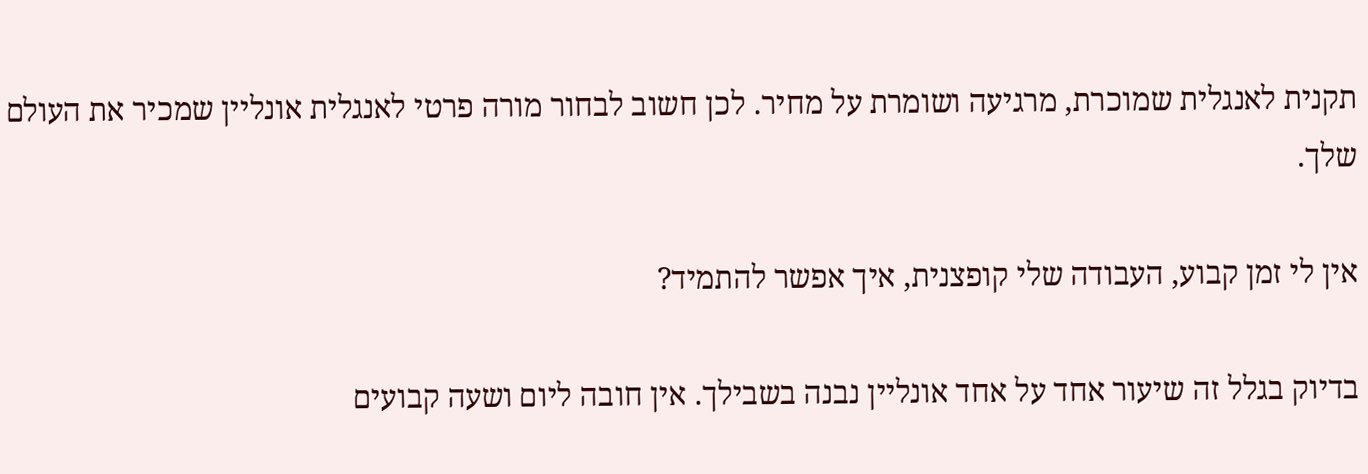תקנית לאנגלית שמוכרת, מרגיעה ושומרת על מחיר. לכן חשוב לבחור מורה פרטי לאנגלית אונליין שמכיר את העולם שלך.

אין לי זמן קבוע, העבודה שלי קופצנית, איך אפשר להתמיד?

בדיוק בגלל זה שיעור אחד על אחד אונליין נבנה בשבילך. אין חובה ליום ושעה קבועים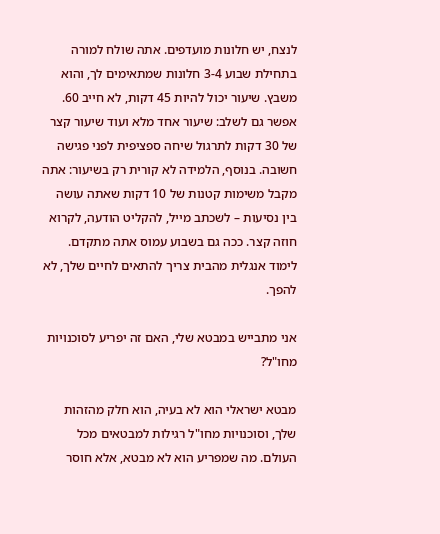לנצח, יש חלונות מועדפים. אתה שולח למורה בתחילת שבוע 3-4 חלונות שמתאימים לך, והוא משבץ. שיעור יכול להיות 45 דקות, לא חייב 60. אפשר גם לשלב: שיעור אחד מלא ועוד שיעור קצר של 30 דקות לתרגול שיחה ספציפית לפני פגישה חשובה. בנוסף, הלמידה לא קורית רק בשיעור: אתה מקבל משימות קטנות של 10 דקות שאתה עושה בין נסיעות – לשכתב מייל, להקליט הודעה, לקרוא חוזה קצר. ככה גם בשבוע עמוס אתה מתקדם. לימוד אנגלית מהבית צריך להתאים לחיים שלך, לא להפך.

אני מתבייש במבטא שלי, האם זה יפריע לסוכנויות מחו"ל?

מבטא ישראלי הוא לא בעיה, הוא חלק מהזהות שלך, וסוכנויות מחו"ל רגילות למבטאים מכל העולם. מה שמפריע הוא לא מבטא, אלא חוסר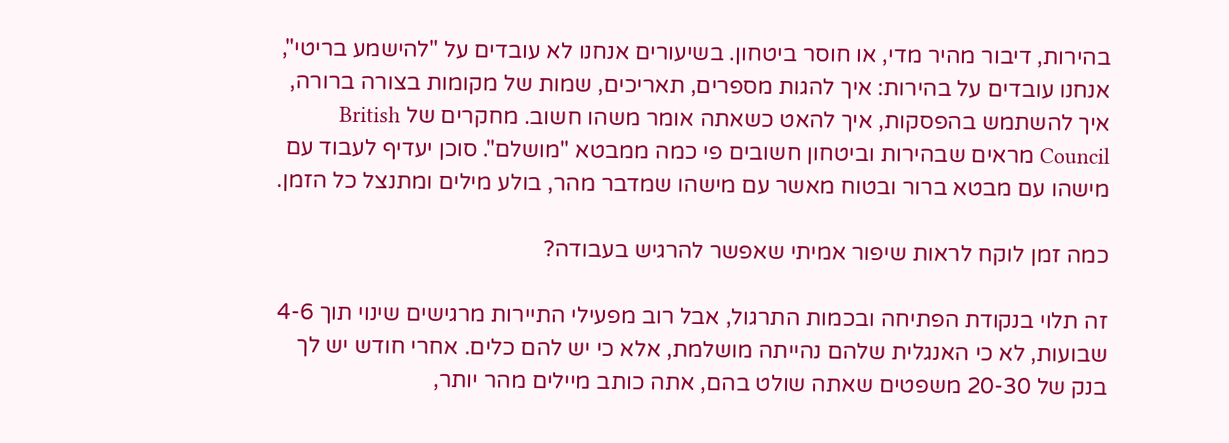בהירות, דיבור מהיר מדי, או חוסר ביטחון. בשיעורים אנחנו לא עובדים על "להישמע בריטי", אנחנו עובדים על בהירות: איך להגות מספרים, תאריכים, שמות של מקומות בצורה ברורה, איך להשתמש בהפסקות, איך להאט כשאתה אומר משהו חשוב. מחקרים של British Council מראים שבהירות וביטחון חשובים פי כמה ממבטא "מושלם". סוכן יעדיף לעבוד עם מישהו עם מבטא ברור ובטוח מאשר עם מישהו שמדבר מהר, בולע מילים ומתנצל כל הזמן.

כמה זמן לוקח לראות שיפור אמיתי שאפשר להרגיש בעבודה?

זה תלוי בנקודת הפתיחה ובכמות התרגול, אבל רוב מפעילי התיירות מרגישים שינוי תוך 4-6 שבועות, לא כי האנגלית שלהם נהייתה מושלמת, אלא כי יש להם כלים. אחרי חודש יש לך בנק של 20-30 משפטים שאתה שולט בהם, אתה כותב מיילים מהר יותר,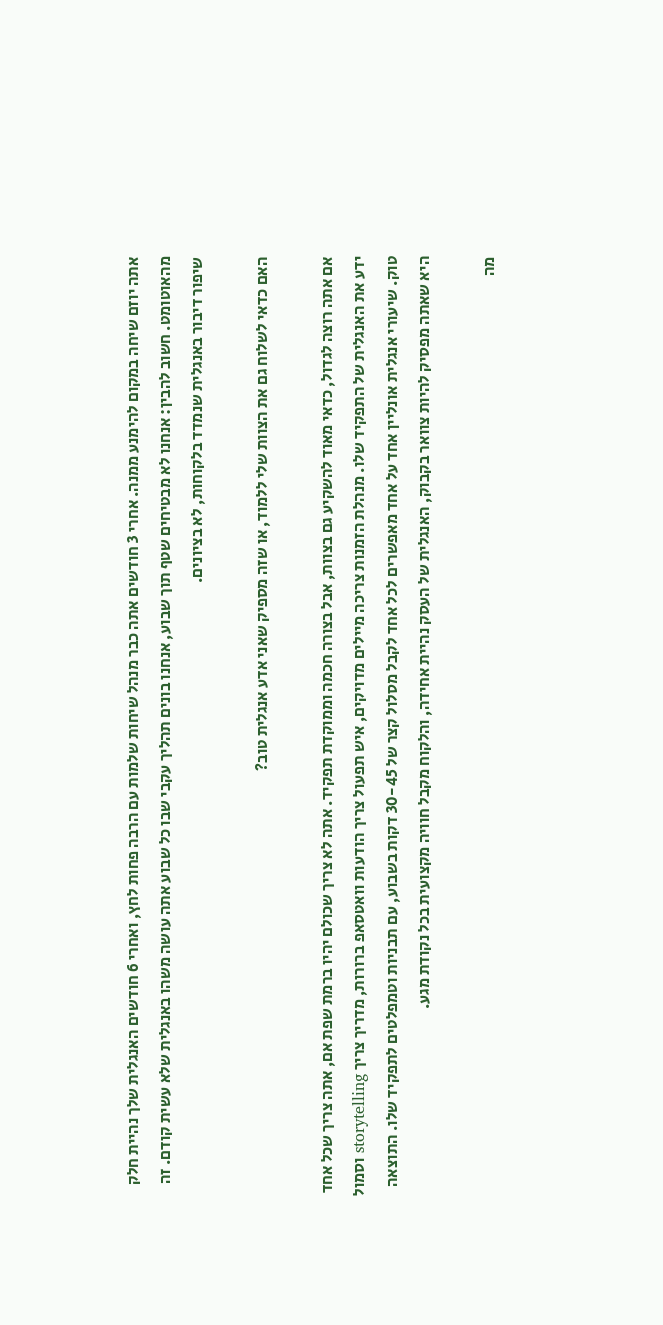אתה יוזם שיחה במקום להימנע ממנה. אחרי 3 חודשים אתה כבר מנהל שיחות שלמות עם הרבה פחות לחץ, ואחרי 6 חודשים האנגלית שלך נהיית חלק מהאוטומט. חשוב להבין: אנחנו לא מבטיחים שטף תוך שבוע, אנחנו בונים תהליך עקבי שבו כל שבוע אתה עושה משהו באנגלית שלא עשית קודם. זה שיפור דיבור באנגלית שנמדד בלקוחות, לא בציונים.

האם כדאי לשלוח גם את הצוות שלי ללמוד, או שזה מספיק שאני אדע אנגלית טוב?

אם אתה רוצה לגדול, כדאי מאוד להשקיע גם בצוות, אבל בצורה חכמה וממוקדת תפקיד. אתה לא צריך שכולם יהיו ברמת שפת אם, אתה צריך שכל אחד ידע את האנגלית של התפקיד שלו. מנהלת הזמנות צריכה מיילים מדויקים, איש תפעול צריך הודעות וואטסאפ ברורות, מדריך צריך storytelling וסמול טוק. שיעורי אנגלית אונליין אחד על אחד מאפשרים לכל אחד לקבל מסלול קצר של 30-45 דקות בשבוע, עם תבניות וטמפלטים לתפקיד שלו. התוצאה היא שאתה מפסיק להיות צוואר בקבוק, האנגלית של העסק נהיית אחידה, והלקוח מקבל חוויה מקצועית בכל נקודת מגע.

מה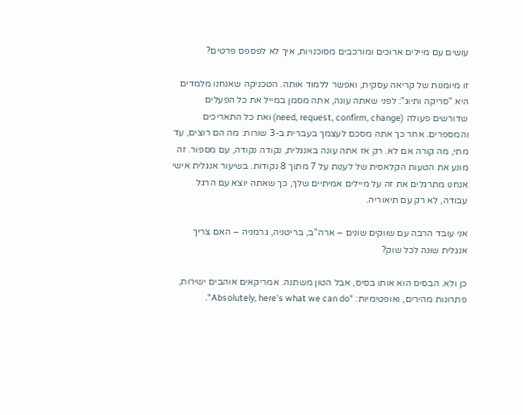עושים עם מיילים ארוכים ומורכבים מסוכנויות, איך לא לפספס פרטים?

זו מיומנות של קריאה עסקית, ואפשר ללמוד אותה. הטכניקה שאנחנו מלמדים היא "סריקה ותיוג": לפני שאתה עונה, אתה מסמן במייל את כל הפעלים שדורשים פעולה (need, request, confirm, change) ואת כל התאריכים והמספרים. אחר כך אתה מסכם לעצמך בעברית ב-3 שורות: מה הם רוצים, עד מתי, מה קורה אם לא. רק אז אתה עונה באנגלית, נקודה נקודה, עם מספור. זה מונע את הטעות הקלאסית של לענות על 7 מתוך 8 נקודות. בשיעור אנגלית אישי אנחנו מתרגלים את זה על מיילים אמיתיים שלך, כך שאתה יוצא עם הרגל עבודה, לא רק עם תיאוריה.

אני עובד הרבה עם שווקים שונים – ארה"ב, בריטניה, גרמניה – האם צריך אנגלית שונה לכל שוק?

כן ולא. הבסיס הוא אותו בסיס, אבל הטון משתנה. אמריקאים אוהבים ישירות, פתרונות מהירים, ואופטימיות: "Absolutely, here's what we can do".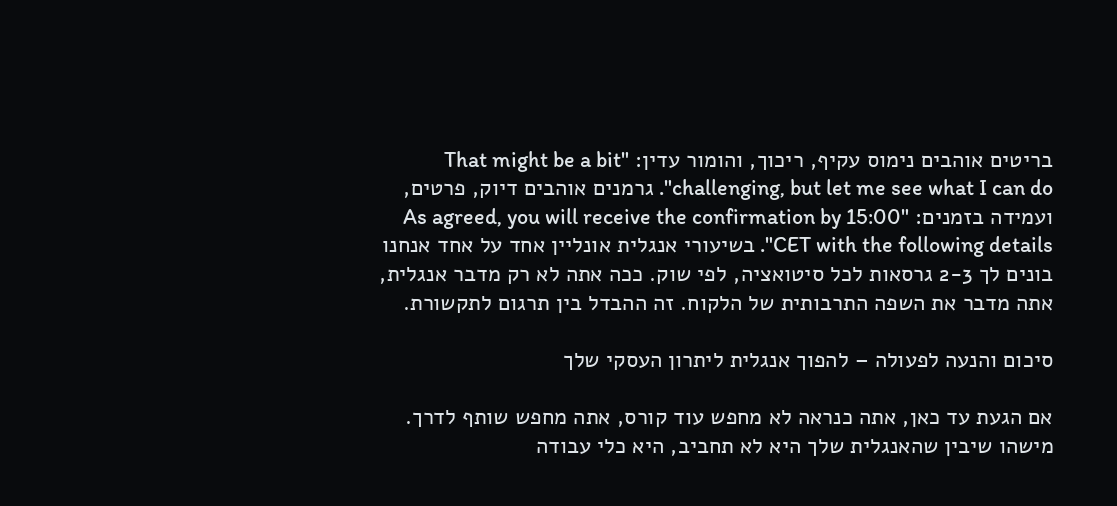בריטים אוהבים נימוס עקיף, ריכוך, והומור עדין: "That might be a bit challenging, but let me see what I can do". גרמנים אוהבים דיוק, פרטים, ועמידה בזמנים: "As agreed, you will receive the confirmation by 15:00 CET with the following details". בשיעורי אנגלית אונליין אחד על אחד אנחנו בונים לך 2-3 גרסאות לכל סיטואציה, לפי שוק. ככה אתה לא רק מדבר אנגלית, אתה מדבר את השפה התרבותית של הלקוח. זה ההבדל בין תרגום לתקשורת.

סיכום והנעה לפעולה – להפוך אנגלית ליתרון העסקי שלך

אם הגעת עד כאן, אתה כנראה לא מחפש עוד קורס, אתה מחפש שותף לדרך. מישהו שיבין שהאנגלית שלך היא לא תחביב, היא כלי עבודה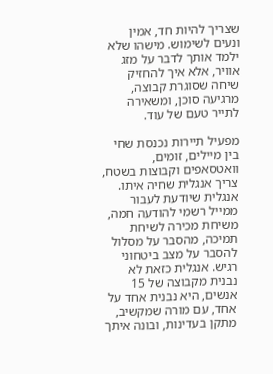שצריך להיות חד, אמין ונעים לשימוש. מישהו שלא ילמד אותך לדבר על מזג אוויר, אלא איך להחזיק שיחה שסוגרת קבוצה, מרגיעה סוכן, ומשאירה לתייר טעם של עוד.

מפעיל תיירות נכנסת שחי בין מיילים, זומים, וואטסאפים וקבוצות בשטח, צריך אנגלית שחיה איתו. אנגלית שיודעת לעבור ממייל רשמי להודעה חמה, משיחת מכירה לשיחת תמיכה, מהסבר על מסלול להסבר על מצב ביטחוני רגיש. אנגלית כזאת לא נבנית מקבוצה של 15 אנשים, היא נבנית אחד על אחד, עם מורה שמקשיב, מתקן בעדינות, ובונה איתך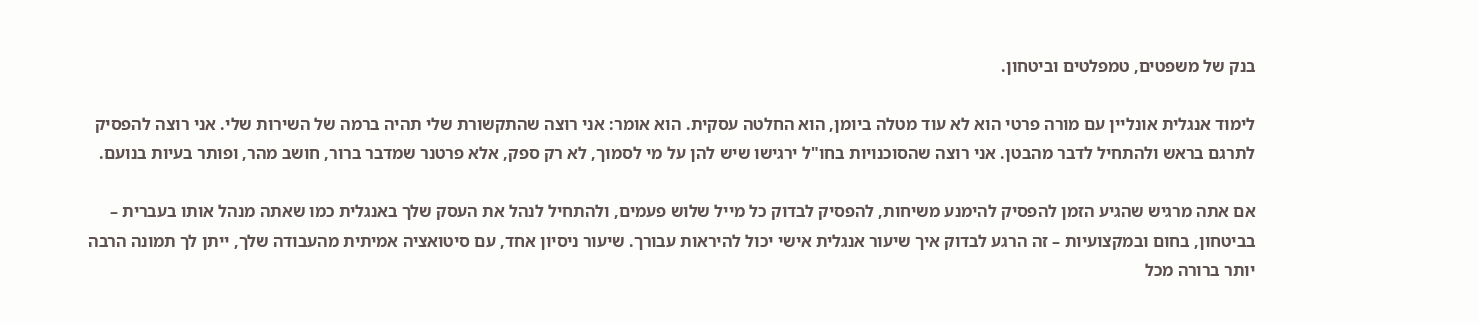בנק של משפטים, טמפלטים וביטחון.

לימוד אנגלית אונליין עם מורה פרטי הוא לא עוד מטלה ביומן, הוא החלטה עסקית. הוא אומר: אני רוצה שהתקשורת שלי תהיה ברמה של השירות שלי. אני רוצה להפסיק לתרגם בראש ולהתחיל לדבר מהבטן. אני רוצה שהסוכנויות בחו"ל ירגישו שיש להן על מי לסמוך, לא רק ספק, אלא פרטנר שמדבר ברור, חושב מהר, ופותר בעיות בנועם.

אם אתה מרגיש שהגיע הזמן להפסיק להימנע משיחות, להפסיק לבדוק כל מייל שלוש פעמים, ולהתחיל לנהל את העסק שלך באנגלית כמו שאתה מנהל אותו בעברית – בביטחון, בחום ובמקצועיות – זה הרגע לבדוק איך שיעור אנגלית אישי יכול להיראות עבורך. שיעור ניסיון אחד, עם סיטואציה אמיתית מהעבודה שלך, ייתן לך תמונה הרבה יותר ברורה מכל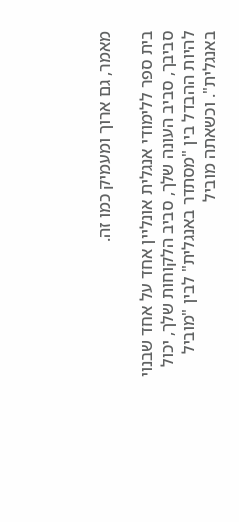מאמר, גם ארוך ומעמיק כמו זה.

בית ספר ללימודי אנגלית אונליין אחד על אחד שבנוי סביבך, סביב העונה שלך, סביב הלקוחות שלך, יכול להיות ההבדל בין "מסתדר באנגלית" לבין "מוביל באנגלית". וכשאתה מוביל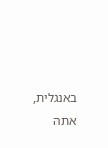באנגלית, אתה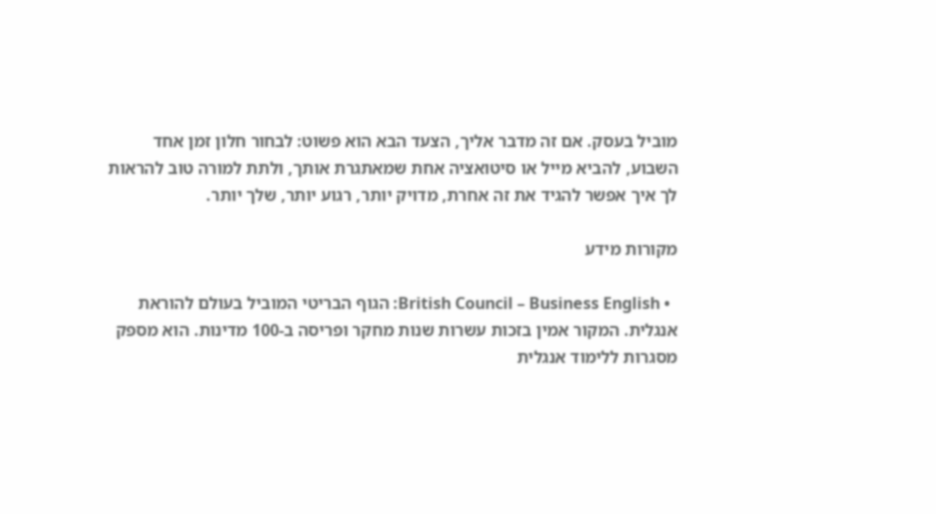מוביל בעסק. אם זה מדבר אליך, הצעד הבא הוא פשוט: לבחור חלון זמן אחד השבוע, להביא מייל או סיטואציה אחת שמאתגרת אותך, ולתת למורה טוב להראות לך איך אפשר להגיד את זה אחרת, מדויק יותר, רגוע יותר, שלך יותר.

מקורות מידע

  • British Council – Business English: הגוף הבריטי המוביל בעולם להוראת אנגלית. המקור אמין בזכות עשרות שנות מחקר ופריסה ב-100 מדינות. הוא מספק מסגרות ללימוד אנגלית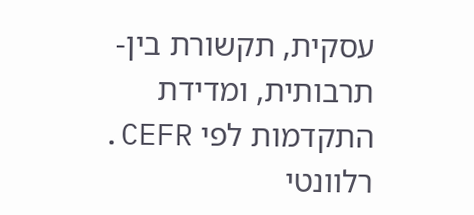עסקית, תקשורת בין-תרבותית, ומדידת התקדמות לפי CEFR. רלוונטי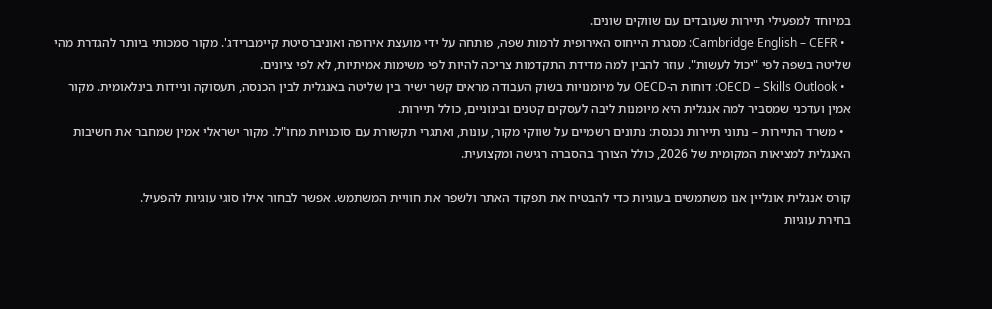במיוחד למפעילי תיירות שעובדים עם שווקים שונים.
  • Cambridge English – CEFR: מסגרת הייחוס האירופית לרמות שפה, פותחה על ידי מועצת אירופה ואוניברסיטת קיימברידג'. מקור סמכותי ביותר להגדרת מהי שליטה בשפה לפי "יכול לעשות". עוזר להבין למה מדידת התקדמות צריכה להיות לפי משימות אמיתיות, לא לפי ציונים.
  • OECD – Skills Outlook: דוחות ה-OECD על מיומנויות בשוק העבודה מראים קשר ישיר בין שליטה באנגלית לבין הכנסה, תעסוקה וניידות בינלאומית. מקור אמין ועדכני שמסביר למה אנגלית היא מיומנות ליבה לעסקים קטנים ובינוניים, כולל תיירות.
  • משרד התיירות – נתוני תיירות נכנסת: נתונים רשמיים על שווקי מקור, עונות, ואתגרי תקשורת עם סוכנויות מחו"ל. מקור ישראלי אמין שמחבר את חשיבות האנגלית למציאות המקומית של 2026, כולל הצורך בהסברה רגישה ומקצועית.

קורס אנגלית אונליין אנו משתמשים בעוגיות כדי להבטיח את תפקוד האתר ולשפר את חוויית המשתמש. אפשר לבחור אילו סוגי עוגיות להפעיל.
בחירת עוגיות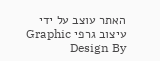האתר עוצב על ידי עיצוב גרפי Graphic Design By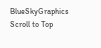BlueSkyGraphics
Scroll to Top